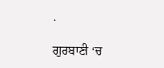.

ਗੁਰਬਾਣੀ ‘ਚ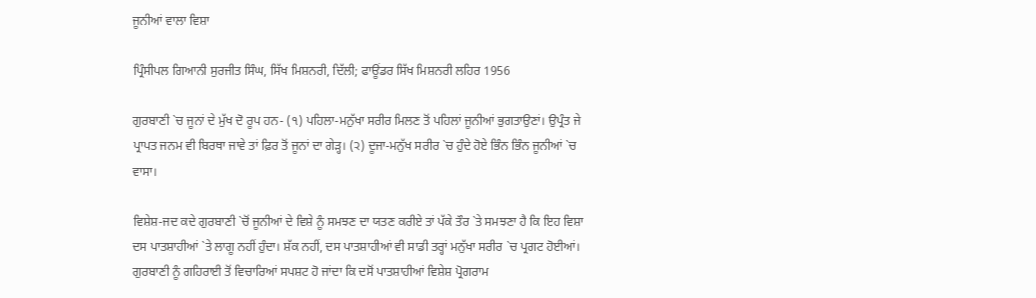ਜੂਨੀਆਂ ਵਾਲਾ ਵਿਸ਼ਾ

ਪ੍ਰਿੰਸੀਪਲ ਗਿਆਨੀ ਸੁਰਜੀਤ ਸਿੰਘ, ਸਿੱਖ ਮਿਸ਼ਨਰੀ, ਦਿੱਲੀ; ਫਾਊਂਡਰ ਸਿੱਖ ਮਿਸ਼ਨਰੀ ਲਹਿਰ 1956

ਗੁਰਬਾਣੀ `ਚ ਜੂਨਾਂ ਦੇ ਮੁੱਖ ਦੋ ਰੂਪ ਹਨ- (੧) ਪਹਿਲਾ-ਮਨੁੱਖਾ ਸਰੀਰ ਮਿਲਣ ਤੋਂ ਪਹਿਲਾਂ ਜੂਨੀਆਂ ਭੁਗਤਾਉਣਾਂ। ਉਪ੍ਰੰਤ ਜੇ ਪ੍ਰਾਪਤ ਜਨਮ ਵੀ ਬਿਰਥਾ ਜਾਵੇ ਤਾਂ ਫ਼ਿਰ ਤੋਂ ਜੂਨਾਂ ਦਾ ਗੇੜ੍ਹ। (੨) ਦੂਜਾ-ਮਨੁੱਖ ਸਰੀਰ `ਚ ਹੁੰਦੇ ਹੋਏ ਭਿੰਨ ਭਿੰਨ ਜੂਨੀਆਂ `ਚ ਵਾਸਾ।

ਵਿਸ਼ੇਸ਼-ਜਦ ਕਦੇ ਗੁਰਬਾਣੀ `ਚੋਂ ਜੂਨੀਆਂ ਦੇ ਵਿਸ਼ੇ ਨੂੰ ਸਮਝਣ ਦਾ ਯਤਣ ਕਰੀਏ ਤਾਂ ਪੱਕੇ ਤੌਰ `ਤੇ ਸਮਝਣਾ ਹੈ ਕਿ ਇਹ ਵਿਸ਼ਾ ਦਸ ਪਾਤਸ਼ਾਹੀਆਂ `ਤੇ ਲਾਗੂ ਨਹੀਂ ਹੁੰਦਾ। ਸ਼ੱਕ ਨਹੀਂ, ਦਸ ਪਾਤਸ਼ਾਹੀਆਂ ਵੀ ਸਾਡੀ ਤਰ੍ਹਾਂ ਮਨੁੱਖਾ ਸਰੀਰ `ਚ ਪ੍ਰਗਟ ਹੋਈਆਂ। ਗੁਰਬਾਣੀ ਨੂੰ ਗਹਿਰਾਈ ਤੋਂ ਵਿਚਾਰਿਆਂ ਸਪਸ਼ਟ ਹੋ ਜਾਂਦਾ ਕਿ ਦਸੋਂ ਪਾਤਸ਼ਾਹੀਆਂ ਵਿਸ਼ੇਸ਼ ਪ੍ਰੋਗਰਾਮ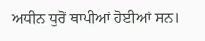ਅਧੀਨ ਧੁਰੋਂ ਥਾਪੀਆਂ ਹੋਈਆਂ ਸਨ।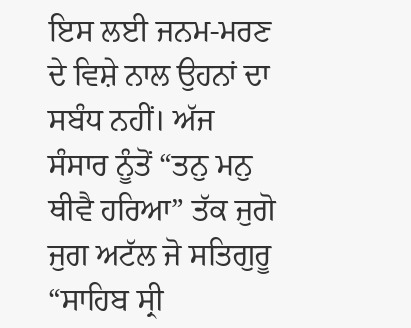ਇਸ ਲਈ ਜਨਮ-ਮਰਣ ਦੇ ਵਿਸ਼ੇ ਨਾਲ ਉਹਨਾਂ ਦਾ ਸਬੰਧ ਨਹੀਂ। ਅੱਜ ਸੰਸਾਰ ਨੂੰਤੋਂ “ਤਨੁ ਮਨੁ ਥੀਵੈ ਹਰਿਆ” ਤੱਕ ਜੁਗੋ ਜੁਗ ਅਟੱਲ ਜੋ ਸਤਿਗੁਰੂ “ਸਾਹਿਬ ਸ੍ਰੀ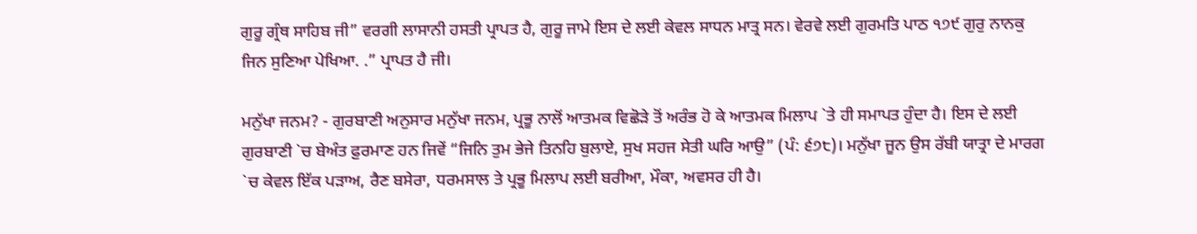ਗੁਰੂ ਗ੍ਰੰਥ ਸਾਹਿਬ ਜੀ” ਵਰਗੀ ਲਾਸਾਨੀ ਹਸਤੀ ਪ੍ਰਾਪਤ ਹੈ, ਗੁਰੂ ਜਾਮੇ ਇਸ ਦੇ ਲਈ ਕੇਵਲ ਸਾਧਨ ਮਾਤ੍ਰ ਸਨ। ਵੇਰਵੇ ਲਈ ਗੁਰਮਤਿ ਪਾਠ ੧੭੯ ਗੁਰੁ ਨਾਨਕੁ ਜਿਨ ਸੁਣਿਆ ਪੇਖਿਆ. .” ਪ੍ਰਾਪਤ ਹੈ ਜੀ।

ਮਨੁੱਖਾ ਜਨਮ? - ਗੁਰਬਾਣੀ ਅਨੁਸਾਰ ਮਨੁੱਖਾ ਜਨਮ, ਪ੍ਰਭੂ ਨਾਲੋਂ ਆਤਮਕ ਵਿਛੋੜੇ ਤੋਂ ਅਰੰਭ ਹੋ ਕੇ ਆਤਮਕ ਮਿਲਾਪ `ਤੇ ਹੀ ਸਮਾਪਤ ਹੁੰਦਾ ਹੈ। ਇਸ ਦੇ ਲਈ ਗੁਰਬਾਣੀ `ਚ ਬੇਅੰਤ ਫ਼ੁਰਮਾਣ ਹਨ ਜਿਵੇਂ “ਜਿਨਿ ਤੁਮ ਭੇਜੇ ਤਿਨਹਿ ਬੁਲਾਏ, ਸੁਖ ਸਹਜ ਸੇਤੀ ਘਰਿ ਆਉ” (ਪੰ: ੬੭੮)। ਮਨੁੱਖਾ ਜੂਨ ਉਸ ਰੱਬੀ ਯਾਤ੍ਰਾ ਦੇ ਮਾਰਗ `ਚ ਕੇਵਲ ਇੱਕ ਪੜਾਅ, ਰੈਣ ਬਸੇਰਾ, ਧਰਮਸਾਲ ਤੇ ਪ੍ਰਭੂ ਮਿਲਾਪ ਲਈ ਬਰੀਆ, ਮੌਕਾ, ਅਵਸਰ ਹੀ ਹੈ।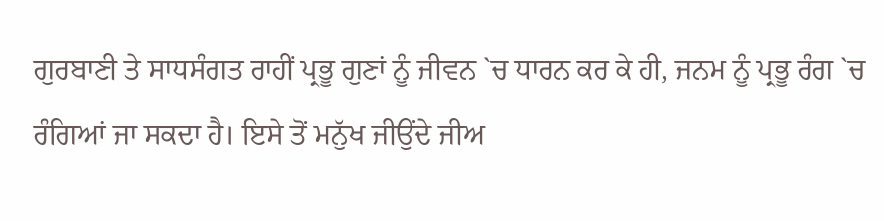ਗੁਰਬਾਣੀ ਤੇ ਸਾਧਸੰਗਤ ਰਾਹੀਂ ਪ੍ਰਭੂ ਗੁਣਾਂ ਨੂੰ ਜੀਵਨ `ਚ ਧਾਰਨ ਕਰ ਕੇ ਹੀ, ਜਨਮ ਨੂੰ ਪ੍ਰਭੂ ਰੰਗ `ਚ ਰੰਗਿਆਂ ਜਾ ਸਕਦਾ ਹੈ। ਇਸੇ ਤੋਂ ਮਨੁੱਖ ਜੀਉਂਦੇ ਜੀਅ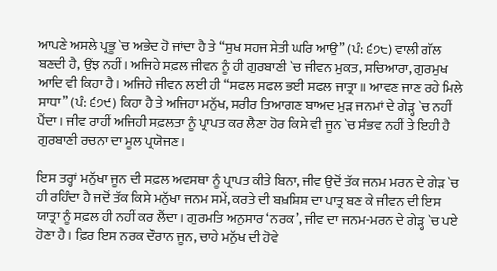ਆਪਣੇ ਅਸਲੇ ਪ੍ਰਭੂ `ਚ ਅਭੇਦ ਹੋ ਜਾਂਦਾ ਹੈ ਤੇ “ਸੁਖ ਸਹਜ ਸੇਤੀ ਘਰਿ ਆਉ” (ਪੰ: ੬੭੮) ਵਾਲੀ ਗੱਲ ਬਣਦੀ ਹੈ, ਉਂਝ ਨਹੀਂ। ਅਜਿਹੇ ਸਫ਼ਲ ਜੀਵਨ ਨੂੰ ਹੀ ਗੁਰਬਾਣੀ `ਚ ਜੀਵਨ ਮੁਕਤ, ਸਚਿਆਰਾ, ਗੁਰਮੁਖ ਆਦਿ ਵੀ ਕਿਹਾ ਹੈ। ਅਜਿਹੇ ਜੀਵਨ ਲਈ ਹੀ “ਸਫਲ ਸਫਲ ਭਈ ਸਫਲ ਜਾਤ੍ਰਾ॥ ਆਵਣ ਜਾਣ ਰਹੇ ਮਿਲੇ ਸਾਧਾ” (ਪੰ: ੬੭੯) ਕਿਹਾ ਹੈ ਤੇ ਅਜਿਹਾ ਮਨੁੱਖ, ਸਰੀਰ ਤਿਆਗਣ ਬਾਅਦ ਮੁੜ ਜਨਮਾਂ ਦੇ ਗੇੜ੍ਹ `ਚ ਨਹੀਂ ਪੈਂਦਾ। ਜੀਵ ਰਾਹੀਂ ਅਜਿਹੀ ਸਫ਼ਲਤਾ ਨੂੰ ਪ੍ਰਾਪਤ ਕਰ ਲੈਣਾ ਹੋਰ ਕਿਸੇ ਵੀ ਜੂਨ `ਚ ਸੰਭਵ ਨਹੀਂ ਤੇ ਇਹੀ ਹੈ ਗੁਰਬਾਣੀ ਰਚਨਾ ਦਾ ਮੂਲ ਪ੍ਰਯੋਜਣ।

ਇਸ ਤਰ੍ਹਾਂ ਮਨੁੱਖਾ ਜੂਨ ਦੀ ਸਫ਼ਲ ਅਵਸਥਾ ਨੂੰ ਪ੍ਰਾਪਤ ਕੀਤੇ ਬਿਨਾ, ਜੀਵ ਉਦੋਂ ਤੱਕ ਜਨਮ ਮਰਨ ਦੇ ਗੇੜ `ਚ ਹੀ ਰਹਿੰਦਾ ਹੈ ਜਦੋਂ ਤੱਕ ਕਿਸੇ ਮਨੁੱਖਾ ਜਨਮ ਸਮੇਂ, ਕਰਤੇ ਦੀ ਬਖ਼ਸ਼ਿਸ਼ ਦਾ ਪਾਤ੍ਰ ਬਣ ਕੇ ਜੀਵਨ ਦੀ ਇਸ ਯਾਤ੍ਰਾ ਨੂੰ ਸਫ਼ਲ ਹੀ ਨਹੀਂ ਕਰ ਲੈਂਦਾ। ਗੁਰਮਤਿ ਅਨੁਸਾਰ ‘ਨਰਕ’, ਜੀਵ ਦਾ ਜਨਮ-ਮਰਨ ਦੇ ਗੇੜ੍ਹ `ਚ ਪਏ ਹੋਣਾ ਹੈ। ਫ਼ਿਰ ਇਸ ਨਰਕ ਦੌਰਾਨ ਜੂਨ, ਚਾਹੇ ਮਨੁੱਖ ਦੀ ਹੋਵੇ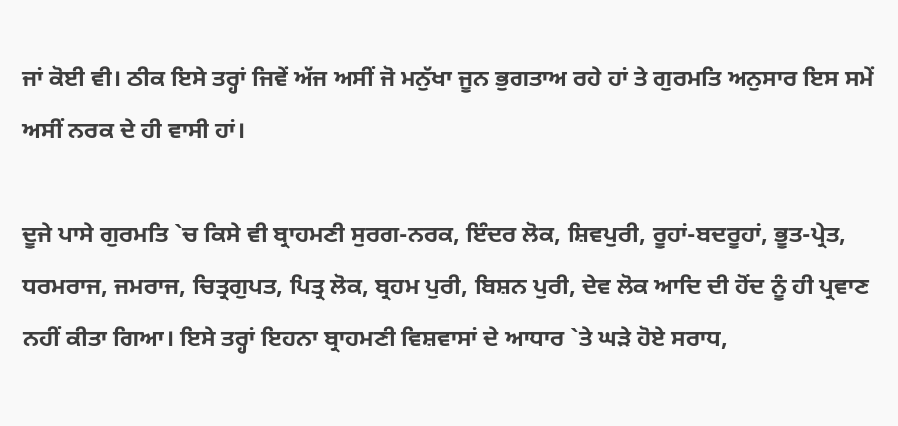ਜਾਂ ਕੋਈ ਵੀ। ਠੀਕ ਇਸੇ ਤਰ੍ਹਾਂ ਜਿਵੇਂ ਅੱਜ ਅਸੀਂ ਜੋ ਮਨੁੱਖਾ ਜੂਨ ਭੁਗਤਾਅ ਰਹੇ ਹਾਂ ਤੇ ਗੁਰਮਤਿ ਅਨੁਸਾਰ ਇਸ ਸਮੇਂ ਅਸੀਂ ਨਰਕ ਦੇ ਹੀ ਵਾਸੀ ਹਾਂ।

ਦੂਜੇ ਪਾਸੇ ਗੁਰਮਤਿ `ਚ ਕਿਸੇ ਵੀ ਬ੍ਰਾਹਮਣੀ ਸੁਰਗ-ਨਰਕ, ਇੰਦਰ ਲੋਕ, ਸ਼ਿਵਪੁਰੀ, ਰੂਹਾਂ-ਬਦਰੂਹਾਂ, ਭੂਤ-ਪ੍ਰੇਤ, ਧਰਮਰਾਜ, ਜਮਰਾਜ, ਚਿਤ੍ਰਗੁਪਤ, ਪਿਤ੍ਰ ਲੋਕ, ਬ੍ਰਹਮ ਪੁਰੀ, ਬਿਸ਼ਨ ਪੁਰੀ, ਦੇਵ ਲੋਕ ਆਦਿ ਦੀ ਹੋਂਦ ਨੂੰ ਹੀ ਪ੍ਰਵਾਣ ਨਹੀਂ ਕੀਤਾ ਗਿਆ। ਇਸੇ ਤਰ੍ਹਾਂ ਇਹਨਾ ਬ੍ਰਾਹਮਣੀ ਵਿਸ਼ਵਾਸਾਂ ਦੇ ਆਧਾਰ `ਤੇ ਘੜੇ ਹੋਏ ਸਰਾਧ,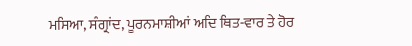ਮਸਿਆ, ਸੰਗ੍ਰਾਂਦ, ਪੂਰਨਮਾਸ਼ੀਆਂ ਅਦਿ ਥਿਤ-ਵਾਰ ਤੇ ਹੋਰ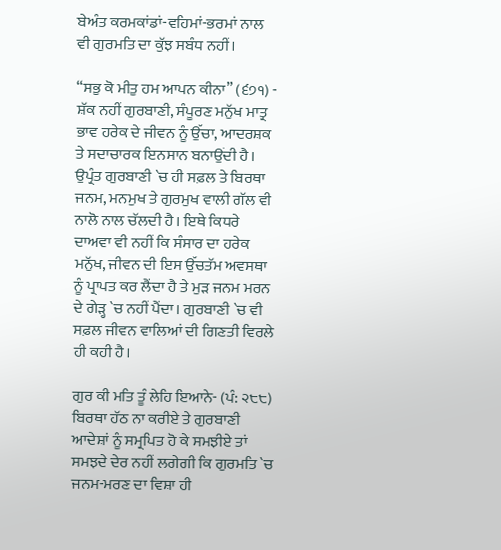ਬੇਅੰਤ ਕਰਮਕਾਂਡਾਂ-ਵਹਿਮਾਂ-ਭਰਮਾਂ ਨਾਲ ਵੀ ਗੁਰਮਤਿ ਦਾ ਕੁੱਝ ਸਬੰਧ ਨਹੀਂ।

“ਸਭੁ ਕੋ ਮੀਤੁ ਹਮ ਆਪਨ ਕੀਨਾ” (੬੭੧) - ਸ਼ੱਕ ਨਹੀਂ ਗੁਰਬਾਣੀ, ਸੰਪੂਰਣ ਮਨੁੱਖ ਮਾਤ੍ਰ ਭਾਵ ਹਰੇਕ ਦੇ ਜੀਵਨ ਨੂੰ ਉੱਚਾ, ਆਦਰਸ਼ਕ ਤੇ ਸਦਾਚਾਰਕ ਇਨਸਾਨ ਬਨਾਉਂਦੀ ਹੈ। ਉਪ੍ਰੰਤ ਗੁਰਬਾਣੀ `ਚ ਹੀ ਸਫ਼ਲ ਤੇ ਬਿਰਥਾ ਜਨਮ, ਮਨਮੁਖ ਤੇ ਗੁਰਮੁਖ ਵਾਲੀ ਗੱਲ ਵੀ ਨਾਲੋ ਨਾਲ ਚੱਲਦੀ ਹੈ। ਇਥੇ ਕਿਧਰੇ ਦਾਅਵਾ ਵੀ ਨਹੀਂ ਕਿ ਸੰਸਾਰ ਦਾ ਹਰੇਕ ਮਨੁੱਖ, ਜੀਵਨ ਦੀ ਇਸ ਉੱਚਤੱਮ ਅਵਸਥਾ ਨੂੰ ਪ੍ਰਾਪਤ ਕਰ ਲੈਂਦਾ ਹੈ ਤੇ ਮੁੜ ਜਨਮ ਮਰਨ ਦੇ ਗੇੜ੍ਹ `ਚ ਨਹੀਂ ਪੈਂਦਾ। ਗੁਰਬਾਣੀ `ਚ ਵੀ ਸਫ਼ਲ ਜੀਵਨ ਵਾਲਿਆਂ ਦੀ ਗਿਣਤੀ ਵਿਰਲੇ ਹੀ ਕਹੀ ਹੈ।

ਗੁਰ ਕੀ ਮਤਿ ਤੂੰ ਲੇਹਿ ਇਆਨੇ- (ਪੰ: ੨੮੮) ਬਿਰਥਾ ਹੱਠ ਨਾ ਕਰੀਏ ਤੇ ਗੁਰਬਾਣੀ ਆਦੇਸ਼ਾਂ ਨੂੰ ਸਮ੍ਰਪਿਤ ਹੋ ਕੇ ਸਮਝੀਏ ਤਾਂ ਸਮਝਦੇ ਦੇਰ ਨਹੀਂ ਲਗੇਗੀ ਕਿ ਗੁਰਮਤਿ `ਚ ਜਨਮ-ਮਰਣ ਦਾ ਵਿਸ਼ਾ ਹੀ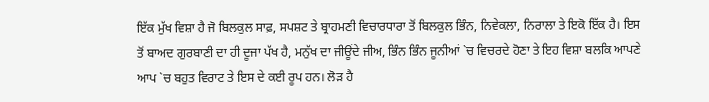ਇੱਕ ਮੁੱਖ ਵਿਸ਼ਾ ਹੈ ਜੋ ਬਿਲਕੁਲ ਸਾਫ਼, ਸਪਸ਼ਟ ਤੇ ਬ੍ਰਾਹਮਣੀ ਵਿਚਾਰਧਾਰਾ ਤੋਂ ਬਿਲਕੁਲ ਭਿੰਨ, ਨਿਵੇਕਲਾ, ਨਿਰਾਲਾ ਤੇ ਇਕੋ ਇੱਕ ਹੈ। ਇਸ ਤੋਂ ਬਾਅਦ ਗੁਰਬਾਣੀ ਦਾ ਹੀ ਦੂਜਾ ਪੱਖ ਹੈ, ਮਨੁੱਖ ਦਾ ਜੀਊਂਦੇ ਜੀਅ, ਭਿੰਨ ਭਿੰਨ ਜੂਨੀਆਂ `ਚ ਵਿਚਰਦੇ ਹੋਣਾ ਤੇ ਇਹ ਵਿਸ਼ਾ ਬਲਕਿ ਆਪਣੇ ਆਪ `ਚ ਬਹੁਤ ਵਿਰਾਟ ਤੇ ਇਸ ਦੇ ਕਈ ਰੂਪ ਹਨ। ਲੋੜ ਹੈ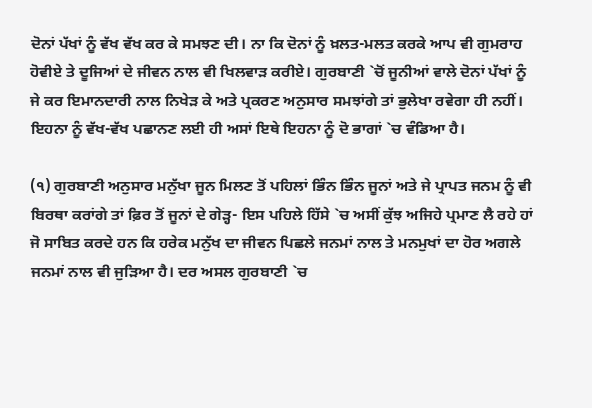ਦੋਨਾਂ ਪੱਖਾਂ ਨੂੰ ਵੱਖ ਵੱਖ ਕਰ ਕੇ ਸਮਝਣ ਦੀ। ਨਾ ਕਿ ਦੋਨਾਂ ਨੂੰ ਖ਼ਲਤ-ਮਲਤ ਕਰਕੇ ਆਪ ਵੀ ਗੁਮਰਾਹ ਹੋਵੀਏ ਤੇ ਦੂਜਿਆਂ ਦੇ ਜੀਵਨ ਨਾਲ ਵੀ ਖਿਲਵਾੜ ਕਰੀਏ। ਗੁਰਬਾਣੀ `ਚੋਂ ਜੂਨੀਆਂ ਵਾਲੇ ਦੋਨਾਂ ਪੱਖਾਂ ਨੂੰ ਜੇ ਕਰ ਇਮਾਨਦਾਰੀ ਨਾਲ ਨਿਖੇੜ ਕੇ ਅਤੇ ਪ੍ਰਕਰਣ ਅਨੁਸਾਰ ਸਮਝਾਂਗੇ ਤਾਂ ਭੁਲੇਖਾ ਰਵੇਗਾ ਹੀ ਨਹੀਂ। ਇਹਨਾ ਨੂੰ ਵੱਖ-ਵੱਖ ਪਛਾਨਣ ਲਈ ਹੀ ਅਸਾਂ ਇਥੇ ਇਹਨਾ ਨੂੰ ਦੋ ਭਾਗਾਂ `ਚ ਵੰਡਿਆ ਹੈ।

(੧) ਗੁਰਬਾਣੀ ਅਨੁਸਾਰ ਮਨੁੱਖਾ ਜੂਨ ਮਿਲਣ ਤੋਂ ਪਹਿਲਾਂ ਭਿੰਨ ਭਿੰਨ ਜੂਨਾਂ ਅਤੇ ਜੇ ਪ੍ਰਾਪਤ ਜਨਮ ਨੂੰ ਵੀ ਬਿਰਥਾ ਕਰਾਂਗੇ ਤਾਂ ਫ਼ਿਰ ਤੋਂ ਜੂਨਾਂ ਦੇ ਗੇੜ੍ਹ- ਇਸ ਪਹਿਲੇ ਹਿੱਸੇ `ਚ ਅਸੀਂ ਕੁੱਝ ਅਜਿਹੇ ਪ੍ਰਮਾਣ ਲੈ ਰਹੇ ਹਾਂ ਜੋ ਸਾਬਿਤ ਕਰਦੇ ਹਨ ਕਿ ਹਰੇਕ ਮਨੁੱਖ ਦਾ ਜੀਵਨ ਪਿਛਲੇ ਜਨਮਾਂ ਨਾਲ ਤੇ ਮਨਮੁਖਾਂ ਦਾ ਹੋਰ ਅਗਲੇ ਜਨਮਾਂ ਨਾਲ ਵੀ ਜੁੜਿਆ ਹੈ। ਦਰ ਅਸਲ ਗੁਰਬਾਣੀ `ਚ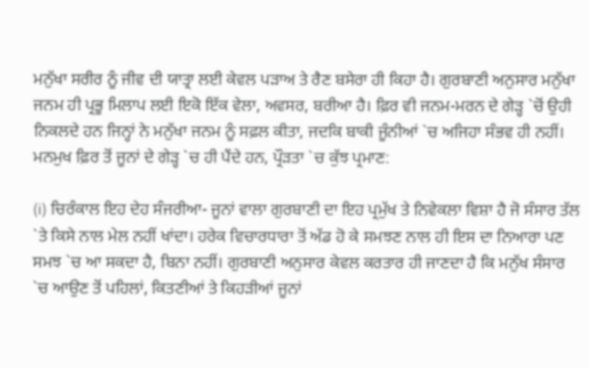ਮਨੁੱਖਾ ਸਰੀਰ ਨੂੰ ਜੀਵ ਦੀ ਯਾਤ੍ਰਾ ਲਈ ਕੇਵਲ ਪੜਾਅ ਤੇ ਰੈਣ ਬਸੇਰਾ ਹੀ ਕਿਹਾ ਹੈ। ਗੁਰਬਾਣੀ ਅਨੁਸਾਰ ਮਨੁੱਖਾ ਜਨਮ ਹੀ ਪ੍ਰਭੂ ਮਿਲਾਪ ਲਈ ਇਕੋ ਇੱਕ ਵੇਲਾ, ਅਵਸਰ, ਬਰੀਆ ਹੈ। ਫ਼ਿਰ ਵੀ ਜਨਮ-ਮਰਨ ਦੇ ਗੇੜ੍ਹ `ਚੋਂ ਉਹੀ ਨਿਕਲਦੇ ਹਨ ਜਿਨ੍ਹਾਂ ਨੇ ਮਨੁੱਖਾ ਜਨਮ ਨੂੰ ਸਫ਼ਲ ਕੀਤਾ, ਜਦਕਿ ਬਾਕੀ ਜੂੰਨੀਆਂ `ਚ ਅਜਿਹਾ ਸੰਭਵ ਹੀ ਨਹੀਂ। ਮਨਮੁਖ ਫ਼ਿਰ ਤੋਂ ਜੂਨਾਂ ਦੇ ਗੇੜ੍ਹ `ਚ ਹੀ ਪੈਂਦੇ ਹਨ, ਪ੍ਰੌੜਤਾ `ਚ ਕੁੱਝ ਪ੍ਰਮਾਣ:

(i) ਚਿਰੰਕਾਲ ਇਹ ਦੇਹ ਸੰਜਰੀਆ- ਜੂਨਾਂ ਵਾਲਾ ਗੁਰਬਾਣੀ ਦਾ ਇਹ ਪ੍ਰਮੁੱਖ ਤੇ ਨਿਵੇਕਲਾ ਵਿਸ਼ਾ ਹੈ ਜੋ ਸੰਸਾਰ ਤੱਲ `ਤੇ ਕਿਸੇ ਨਾਲ ਮੇਲ ਨਹੀਂ ਖਾਂਦਾ। ਹਰੇਕ ਵਿਚਾਰਧਾਰਾ ਤੋਂ ਅੱਡ ਹੋ ਕੇ ਸਮਝਣ ਨਾਲ ਹੀ ਇਸ ਦਾ ਨਿਆਰਾ ਪਣ ਸਮਝ `ਚ ਆ ਸਕਦਾ ਹੈ, ਬਿਨਾ ਨਹੀਂ। ਗੁਰਬਾਣੀ ਅਨੁਸਾਰ ਕੇਵਲ ਕਰਤਾਰ ਹੀ ਜਾਣਦਾ ਹੈ ਕਿ ਮਨੁੱਖ ਸੰਸਾਰ `ਚ ਆਉਣ ਤੋਂ ਪਹਿਲਾਂ, ਕਿਤਣੀਆਂ ਤੇ ਕਿਹੜੀਆਂ ਜੂਨਾਂ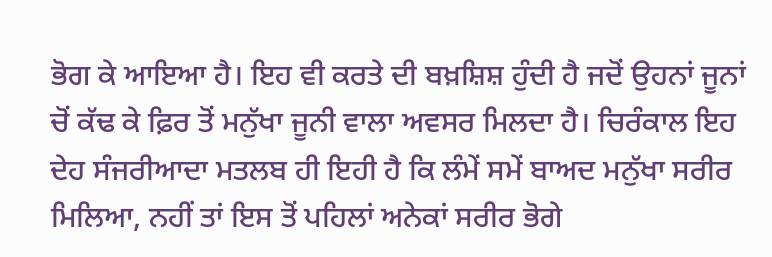ਭੋਗ ਕੇ ਆਇਆ ਹੈ। ਇਹ ਵੀ ਕਰਤੇ ਦੀ ਬਖ਼ਸ਼ਿਸ਼ ਹੁੰਦੀ ਹੈ ਜਦੋਂ ਉਹਨਾਂ ਜੂਨਾਂ ਚੋਂ ਕੱਢ ਕੇ ਫ਼ਿਰ ਤੋਂ ਮਨੁੱਖਾ ਜੂਨੀ ਵਾਲਾ ਅਵਸਰ ਮਿਲਦਾ ਹੈ। ਚਿਰੰਕਾਲ ਇਹ ਦੇਹ ਸੰਜਰੀਆਦਾ ਮਤਲਬ ਹੀ ਇਹੀ ਹੈ ਕਿ ਲੰਮੇਂ ਸਮੇਂ ਬਾਅਦ ਮਨੁੱਖਾ ਸਰੀਰ ਮਿਲਿਆ, ਨਹੀਂ ਤਾਂ ਇਸ ਤੋਂ ਪਹਿਲਾਂ ਅਨੇਕਾਂ ਸਰੀਰ ਭੋਗੇ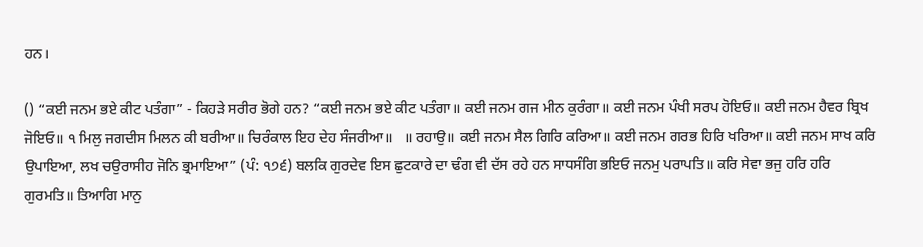ਹਨ।

() “ਕਈ ਜਨਮ ਭਏ ਕੀਟ ਪਤੰਗਾ” - ਕਿਹੜੇ ਸਰੀਰ ਭੋਗੇ ਹਨ? “ਕਈ ਜਨਮ ਭਏ ਕੀਟ ਪਤੰਗਾ॥ ਕਈ ਜਨਮ ਗਜ ਮੀਨ ਕੁਰੰਗਾ॥ ਕਈ ਜਨਮ ਪੰਖੀ ਸਰਪ ਹੋਇਓ॥ ਕਈ ਜਨਮ ਹੈਵਰ ਬ੍ਰਿਖ ਜੋਇਓ॥ ੧ ਮਿਲੁ ਜਗਦੀਸ ਮਿਲਨ ਕੀ ਬਰੀਆ॥ ਚਿਰੰਕਾਲ ਇਹ ਦੇਹ ਸੰਜਰੀਆ॥   ॥ ਰਹਾਉ॥ ਕਈ ਜਨਮ ਸੈਲ ਗਿਰਿ ਕਰਿਆ॥ ਕਈ ਜਨਮ ਗਰਭ ਹਿਰਿ ਖਰਿਆ॥ ਕਈ ਜਨਮ ਸਾਖ ਕਰਿ ਉਪਾਇਆ, ਲਖ ਚਉਰਾਸੀਹ ਜੋਨਿ ਭ੍ਰਮਾਇਆ” (ਪੰ: ੧੭੬) ਬਲਕਿ ਗੁਰਦੇਵ ਇਸ ਛੁਟਕਾਰੇ ਦਾ ਢੰਗ ਵੀ ਦੱਸ ਰਹੇ ਹਨ ਸਾਧਸੰਗਿ ਭਇਓ ਜਨਮੁ ਪਰਾਪਤਿ॥ ਕਰਿ ਸੇਵਾ ਭਜੁ ਹਰਿ ਹਰਿ ਗੁਰਮਤਿ॥ ਤਿਆਗਿ ਮਾਨੁ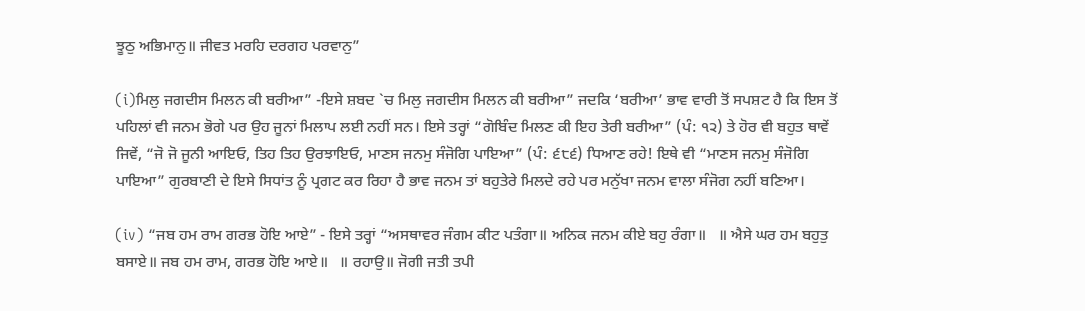ਝੂਠੁ ਅਭਿਮਾਨੁ॥ ਜੀਵਤ ਮਰਹਿ ਦਰਗਹ ਪਰਵਾਨੁ”

(i)ਮਿਲੁ ਜਗਦੀਸ ਮਿਲਨ ਕੀ ਬਰੀਆ” -ਇਸੇ ਸ਼ਬਦ `ਚ ਮਿਲੁ ਜਗਦੀਸ ਮਿਲਨ ਕੀ ਬਰੀਆ” ਜਦਕਿ ‘ਬਰੀਆ’ ਭਾਵ ਵਾਰੀ ਤੋਂ ਸਪਸ਼ਟ ਹੈ ਕਿ ਇਸ ਤੋਂ ਪਹਿਲਾਂ ਵੀ ਜਨਮ ਭੋਗੇ ਪਰ ਉਹ ਜੂਨਾਂ ਮਿਲਾਪ ਲਈ ਨਹੀਂ ਸਨ। ਇਸੇ ਤਰ੍ਹਾਂ “ਗੋਬਿੰਦ ਮਿਲਣ ਕੀ ਇਹ ਤੇਰੀ ਬਰੀਆ” (ਪੰ: ੧੨) ਤੇ ਹੋਰ ਵੀ ਬਹੁਤ ਥਾਵੇਂ ਜਿਵੇਂ, “ਜੋ ਜੋ ਜੂਨੀ ਆਇਓ, ਤਿਹ ਤਿਹ ਉਰਝਾਇਓ, ਮਾਣਸ ਜਨਮੁ ਸੰਜੋਗਿ ਪਾਇਆ” (ਪੰ: ੬੮੬) ਧਿਆਣ ਰਹੇ! ਇਥੇ ਵੀ “ਮਾਣਸ ਜਨਮੁ ਸੰਜੋਗਿ ਪਾਇਆ” ਗੁਰਬਾਣੀ ਦੇ ਇਸੇ ਸਿਧਾਂਤ ਨੂੰ ਪ੍ਰਗਟ ਕਰ ਰਿਹਾ ਹੈ ਭਾਵ ਜਨਮ ਤਾਂ ਬਹੁਤੇਰੇ ਮਿਲਦੇ ਰਹੇ ਪਰ ਮਨੁੱਖਾ ਜਨਮ ਵਾਲਾ ਸੰਜੋਗ ਨਹੀਂ ਬਣਿਆ।

(iv) “ਜਬ ਹਮ ਰਾਮ ਗਰਭ ਹੋਇ ਆਏ” - ਇਸੇ ਤਰ੍ਹਾਂ “ਅਸਥਾਵਰ ਜੰਗਮ ਕੀਟ ਪਤੰਗਾ॥ ਅਨਿਕ ਜਨਮ ਕੀਏ ਬਹੁ ਰੰਗਾ॥   ॥ ਐਸੇ ਘਰ ਹਮ ਬਹੁਤੁ ਬਸਾਏ॥ ਜਬ ਹਮ ਰਾਮ, ਗਰਭ ਹੋਇ ਆਏ॥   ॥ ਰਹਾਉ॥ ਜੋਗੀ ਜਤੀ ਤਪੀ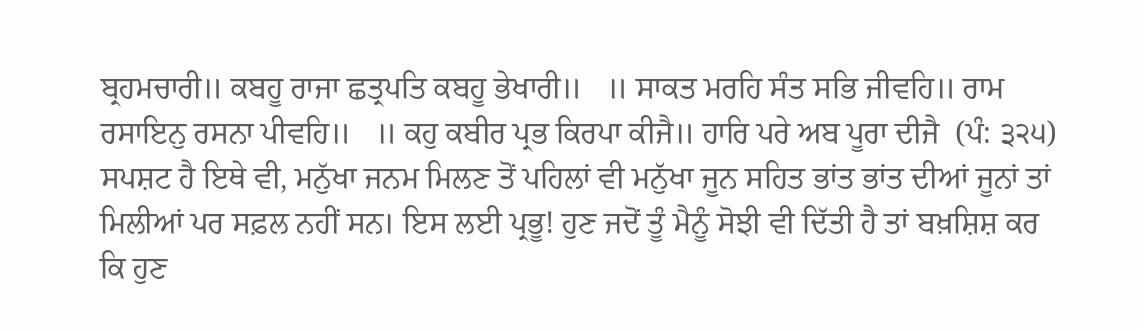ਬ੍ਰਹਮਚਾਰੀ॥ ਕਬਹੂ ਰਾਜਾ ਛਤ੍ਰਪਤਿ ਕਬਹੂ ਭੇਖਾਰੀ॥   ॥ ਸਾਕਤ ਮਰਹਿ ਸੰਤ ਸਭਿ ਜੀਵਹਿ॥ ਰਾਮ ਰਸਾਇਨੁ ਰਸਨਾ ਪੀਵਹਿ॥   ॥ ਕਹੁ ਕਬੀਰ ਪ੍ਰਭ ਕਿਰਪਾ ਕੀਜੈ॥ ਹਾਰਿ ਪਰੇ ਅਬ ਪੂਰਾ ਦੀਜੈ  (ਪੰ: ੩੨੫) ਸਪਸ਼ਟ ਹੈ ਇਥੇ ਵੀ, ਮਨੁੱਖਾ ਜਨਮ ਮਿਲਣ ਤੋਂ ਪਹਿਲਾਂ ਵੀ ਮਨੁੱਖਾ ਜੂਨ ਸਹਿਤ ਭਾਂਤ ਭਾਂਤ ਦੀਆਂ ਜੂਨਾਂ ਤਾਂ ਮਿਲੀਆਂ ਪਰ ਸਫ਼ਲ ਨਹੀਂ ਸਨ। ਇਸ ਲਈ ਪ੍ਰਭੂ! ਹੁਣ ਜਦੋਂ ਤੂੰ ਮੈਨੂੰ ਸੋਝੀ ਵੀ ਦਿੱਤੀ ਹੈ ਤਾਂ ਬਖ਼ਸ਼ਿਸ਼ ਕਰ ਕਿ ਹੁਣ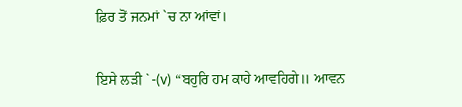ਫ਼ਿਰ ਤੋਂ ਜਨਮਾਂ `ਚ ਨਾ ਆਂਵਾਂ।

ਇਸੇ ਲੜੀ `-(v) “ਬਹੁਰਿ ਹਮ ਕਾਹੇ ਆਵਹਿਗੇ॥ ਆਵਨ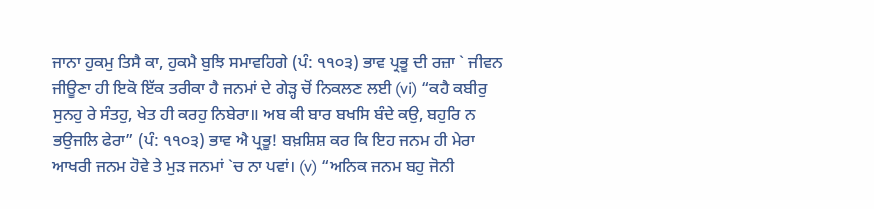ਜਾਨਾ ਹੁਕਮੁ ਤਿਸੈ ਕਾ, ਹੁਕਮੈ ਬੁਝਿ ਸਮਾਵਹਿਗੇ (ਪੰ: ੧੧੦੩) ਭਾਵ ਪ੍ਰਭੂ ਦੀ ਰਜ਼ਾ ` ਜੀਵਨ ਜੀਊਣਾ ਹੀ ਇਕੋ ਇੱਕ ਤਰੀਕਾ ਹੈ ਜਨਮਾਂ ਦੇ ਗੇੜ੍ਹ ਚੋਂ ਨਿਕਲਣ ਲਈ (vi) “ਕਹੈ ਕਬੀਰੁ ਸੁਨਹੁ ਰੇ ਸੰਤਹੁ, ਖੇਤ ਹੀ ਕਰਹੁ ਨਿਬੇਰਾ॥ ਅਬ ਕੀ ਬਾਰ ਬਖਸਿ ਬੰਦੇ ਕਉ, ਬਹੁਰਿ ਨ ਭਉਜਲਿ ਫੇਰਾ” (ਪੰ: ੧੧੦੩) ਭਾਵ ਐ ਪ੍ਰਭੂ! ਬਖ਼ਸ਼ਿਸ਼ ਕਰ ਕਿ ਇਹ ਜਨਮ ਹੀ ਮੇਰਾ ਆਖਰੀ ਜਨਮ ਹੋਵੇ ਤੇ ਮੁੜ ਜਨਮਾਂ `ਚ ਨਾ ਪਵਾਂ। (v) “ਅਨਿਕ ਜਨਮ ਬਹੁ ਜੋਨੀ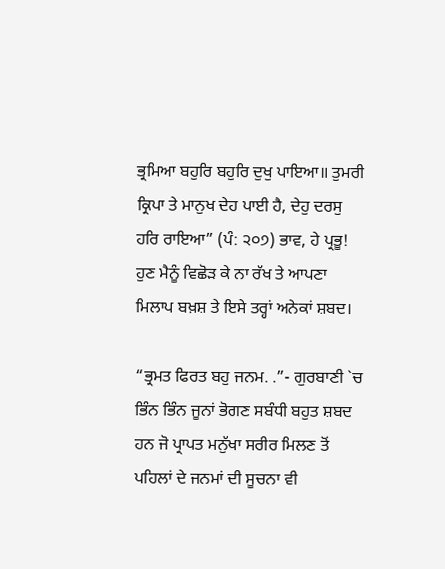ਭ੍ਰਮਿਆ ਬਹੁਰਿ ਬਹੁਰਿ ਦੁਖੁ ਪਾਇਆ॥ ਤੁਮਰੀ ਕ੍ਰਿਪਾ ਤੇ ਮਾਨੁਖ ਦੇਹ ਪਾਈ ਹੈ, ਦੇਹੁ ਦਰਸੁ ਹਰਿ ਰਾਇਆ” (ਪੰ: ੨੦੭) ਭਾਵ, ਹੇ ਪ੍ਰਭੂ! ਹੁਣ ਮੈਨੂੰ ਵਿਛੋੜ ਕੇ ਨਾ ਰੱਖ ਤੇ ਆਪਣਾ ਮਿਲਾਪ ਬਖ਼ਸ਼ ਤੇ ਇਸੇ ਤਰ੍ਹਾਂ ਅਨੇਕਾਂ ਸ਼ਬਦ।

“ਭ੍ਰਮਤ ਫਿਰਤ ਬਹੁ ਜਨਮ. .”- ਗੁਰਬਾਣੀ `ਚ ਭਿੰਨ ਭਿੰਨ ਜੂਨਾਂ ਭੋਗਣ ਸਬੰਧੀ ਬਹੁਤ ਸ਼ਬਦ ਹਨ ਜੋ ਪ੍ਰਾਪਤ ਮਨੁੱਖਾ ਸਰੀਰ ਮਿਲਣ ਤੋਂ ਪਹਿਲਾਂ ਦੇ ਜਨਮਾਂ ਦੀ ਸੂਚਨਾ ਵੀ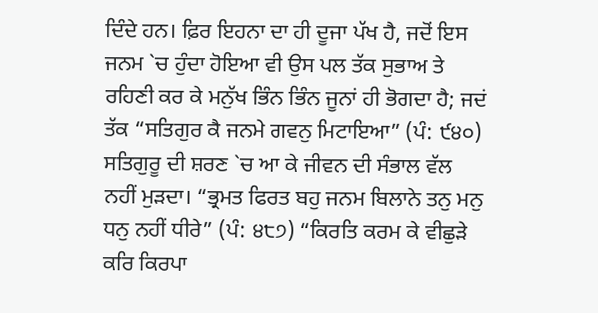ਦਿੰਦੇ ਹਨ। ਫ਼ਿਰ ਇਹਨਾ ਦਾ ਹੀ ਦੂਜਾ ਪੱਖ ਹੈ, ਜਦੋਂ ਇਸ ਜਨਮ `ਚ ਹੁੰਦਾ ਹੋਇਆ ਵੀ ਉਸ ਪਲ ਤੱਕ ਸੁਭਾਅ ਤੇ ਰਹਿਣੀ ਕਰ ਕੇ ਮਨੁੱਖ ਭਿੰਨ ਭਿੰਨ ਜੂਨਾਂ ਹੀ ਭੋਗਦਾ ਹੈ; ਜਦਂ ਤੱਕ “ਸਤਿਗੁਰ ਕੈ ਜਨਮੇ ਗਵਨੁ ਮਿਟਾਇਆ” (ਪੰ: ੯੪੦) ਸਤਿਗੁਰੂ ਦੀ ਸ਼ਰਣ `ਚ ਆ ਕੇ ਜੀਵਨ ਦੀ ਸੰਭਾਲ ਵੱਲ ਨਹੀਂ ਮੁੜਦਾ। “ਭ੍ਰਮਤ ਫਿਰਤ ਬਹੁ ਜਨਮ ਬਿਲਾਨੇ ਤਨੁ ਮਨੁ ਧਨੁ ਨਹੀਂ ਧੀਰੇ” (ਪੰ: ੪੮੭) “ਕਿਰਤਿ ਕਰਮ ਕੇ ਵੀਛੁੜੇ ਕਰਿ ਕਿਰਪਾ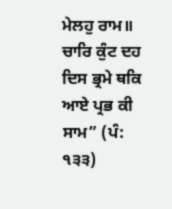ਮੇਲਹੁ ਰਾਮ॥ ਚਾਰਿ ਕੁੰਟ ਦਹ ਦਿਸ ਭ੍ਰਮੇ ਥਕਿ ਆਏ ਪ੍ਰਭ ਕੀ ਸਾਮ” (ਪੰ: ੧੩੩)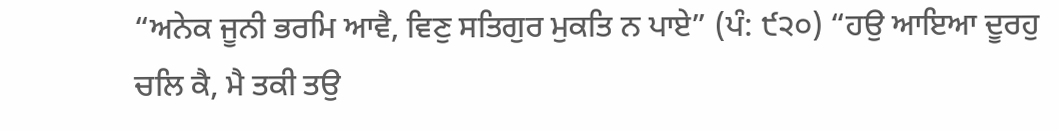“ਅਨੇਕ ਜੂਨੀ ਭਰਮਿ ਆਵੈ, ਵਿਣੁ ਸਤਿਗੁਰ ਮੁਕਤਿ ਨ ਪਾਏ” (ਪੰ: ੯੨੦) “ਹਉ ਆਇਆ ਦੂਰਹੁ ਚਲਿ ਕੈ, ਮੈ ਤਕੀ ਤਉ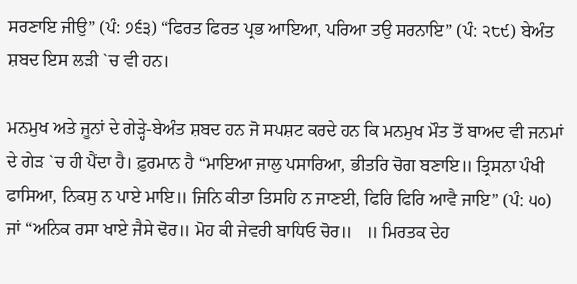ਸਰਣਾਇ ਜੀਉ” (ਪੰ: ੭੬੩) “ਫਿਰਤ ਫਿਰਤ ਪ੍ਰਭ ਆਇਆ, ਪਰਿਆ ਤਉ ਸਰਨਾਇ” (ਪੰ: ੨੮੯) ਬੇਅੰਤ ਸ਼ਬਦ ਇਸ ਲੜੀ `ਚ ਵੀ ਹਨ।

ਮਨਮੁਖ ਅਤੇ ਜੂਨਾਂ ਦੇ ਗੇੜ੍ਹੇ-ਬੇਅੰਤ ਸ਼ਬਦ ਹਨ ਜੋ ਸਪਸ਼ਟ ਕਰਦੇ ਹਨ ਕਿ ਮਨਮੁਖ ਮੌਤ ਤੋਂ ਬਾਅਦ ਵੀ ਜਨਮਾਂ ਦੇ ਗੇੜ `ਚ ਹੀ ਪੈਂਦਾ ਹੈ। ਫ਼ੁਰਮਾਨ ਹੈ “ਮਾਇਆ ਜਾਲੁ ਪਸਾਰਿਆ, ਭੀਤਰਿ ਚੋਗ ਬਣਾਇ॥ ਤ੍ਰਿਸਨਾ ਪੰਖੀ ਫਾਸਿਆ, ਨਿਕਸੁ ਨ ਪਾਏ ਮਾਇ॥ ਜਿਨਿ ਕੀਤਾ ਤਿਸਹਿ ਨ ਜਾਣਈ, ਫਿਰਿ ਫਿਰਿ ਆਵੈ ਜਾਇ” (ਪੰ: ੫੦) ਜਾਂ “ਅਨਿਕ ਰਸਾ ਖਾਏ ਜੈਸੇ ਢੋਰ॥ ਮੋਹ ਕੀ ਜੇਵਰੀ ਬਾਧਿਓ ਚੋਰ॥   ॥ ਮਿਰਤਕ ਦੇਹ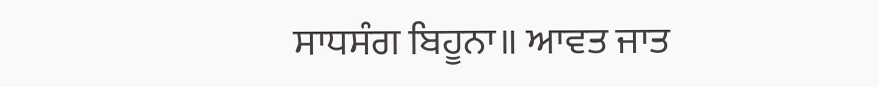ਸਾਧਸੰਗ ਬਿਹੂਨਾ॥ ਆਵਤ ਜਾਤ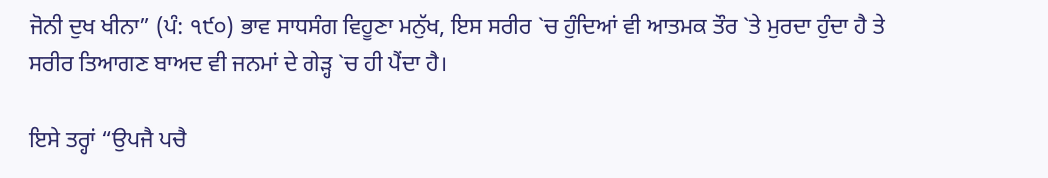ਜੋਨੀ ਦੁਖ ਖੀਨਾ” (ਪੰ: ੧੯੦) ਭਾਵ ਸਾਧਸੰਗ ਵਿਹੂਣਾ ਮਨੁੱਖ, ਇਸ ਸਰੀਰ `ਚ ਹੁੰਦਿਆਂ ਵੀ ਆਤਮਕ ਤੌਰ `ਤੇ ਮੁਰਦਾ ਹੁੰਦਾ ਹੈ ਤੇ ਸਰੀਰ ਤਿਆਗਣ ਬਾਅਦ ਵੀ ਜਨਮਾਂ ਦੇ ਗੇੜ੍ਹ `ਚ ਹੀ ਪੈਂਦਾ ਹੈ।

ਇਸੇ ਤਰ੍ਹਾਂ “ਉਪਜੈ ਪਚੈ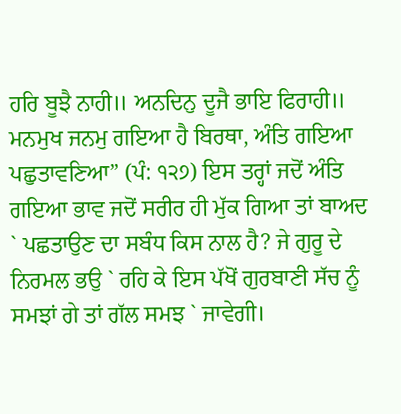ਹਰਿ ਬੂਝੈ ਨਾਹੀ॥ ਅਨਦਿਨੁ ਦੂਜੈ ਭਾਇ ਫਿਰਾਹੀ॥ ਮਨਮੁਖ ਜਨਮੁ ਗਇਆ ਹੈ ਬਿਰਥਾ, ਅੰਤਿ ਗਇਆ ਪਛੁਤਾਵਣਿਆ” (ਪੰ: ੧੨੭) ਇਸ ਤਰ੍ਹਾਂ ਜਦੋਂ ਅੰਤਿ ਗਇਆ ਭਾਵ ਜਦੋਂ ਸਰੀਰ ਹੀ ਮੁੱਕ ਗਿਆ ਤਾਂ ਬਾਅਦ ` ਪਛਤਾਉਣ ਦਾ ਸਬੰਧ ਕਿਸ ਨਾਲ ਹੈ? ਜੇ ਗੁਰੂ ਦੇ ਨਿਰਮਲ ਭਉ ` ਰਹਿ ਕੇ ਇਸ ਪੱਖੋਂ ਗੁਰਬਾਣੀ ਸੱਚ ਨੂੰ ਸਮਝਾਂ ਗੇ ਤਾਂ ਗੱਲ ਸਮਝ ` ਜਾਵੇਗੀ।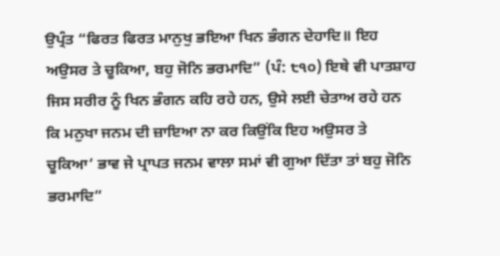ਉਪ੍ਰੰਤ “ਫਿਰਤ ਫਿਰਤ ਮਾਨੁਖੁ ਭਇਆ ਖਿਨ ਭੰਗਨ ਦੇਹਾਦਿ॥ ਇਹ ਅਉਸਰ ਤੇ ਚੂਕਿਆ, ਬਹੁ ਜੋਨਿ ਭਰਮਾਦਿ” (ਪੰ: ੮੧੦) ਇਥੇ ਵੀ ਪਾਤਸ਼ਾਹ ਜਿਸ ਸਰੀਰ ਨੂੰ ਖਿਨ ਭੰਗਨ ਕਹਿ ਰਹੇ ਹਨ, ਉਸੇ ਲਈ ਚੇਤਾਅ ਰਹੇ ਹਨ ਕਿ ਮਨੁਖਾ ਜਨਮ ਦੀ ਜ਼ਾਇਆ ਨਾ ਕਰ ਕਿਉਂਕਿ ਇਹ ਅਉਸਰ ਤੇ ਚੂਕਿਆ’ ਭਾਵ ਜੇ ਪ੍ਰਾਪਤ ਜਨਮ ਵਾਲਾ ਸਮਾਂ ਵੀ ਗੁਆ ਦਿੱਤਾ ਤਾਂ ਬਹੁ ਜੋਨਿ ਭਰਮਾਦਿ”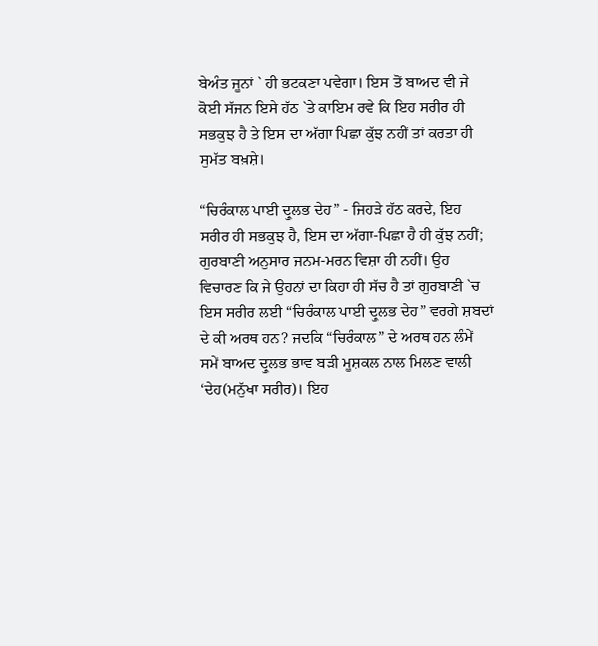ਬੇਅੰਤ ਜੂਨਾਂ ` ਹੀ ਭਟਕਣਾ ਪਵੇਗਾ। ਇਸ ਤੋਂ ਬਾਅਦ ਵੀ ਜੇ ਕੋਈ ਸੱਜਨ ਇਸੇ ਹੱਠ `ਤੇ ਕਾਇਮ ਰਵੇ ਕਿ ਇਹ ਸਰੀਰ ਹੀ ਸਭਕੁਝ ਹੈ ਤੇ ਇਸ ਦਾ ਅੱਗਾ ਪਿਛਾ ਕੁੱਝ ਨਹੀਂ ਤਾਂ ਕਰਤਾ ਹੀ ਸੁਮੱਤ ਬਖ਼ਸ਼ੇ।

“ਚਿਰੰਕਾਲ ਪਾਈ ਦ੍ਰੁਲਭ ਦੇਹ” - ਜਿਹੜੇ ਹੱਠ ਕਰਦੇ, ਇਹ ਸਰੀਰ ਹੀ ਸਭਕੁਝ ਹੈ, ਇਸ ਦਾ ਅੱਗਾ-ਪਿਛਾ ਹੈ ਹੀ ਕੁੱਝ ਨਹੀਂ; ਗੁਰਬਾਣੀ ਅਨੁਸਾਰ ਜਨਮ-ਮਰਨ ਵਿਸ਼ਾ ਹੀ ਨਹੀਂ। ਉਹ ਵਿਚਾਰਣ ਕਿ ਜੇ ਉਹਨਾਂ ਦਾ ਕਿਹਾ ਹੀ ਸੱਚ ਹੈ ਤਾਂ ਗੁਰਬਾਣੀ `ਚ ਇਸ ਸਰੀਰ ਲਈ “ਚਿਰੰਕਾਲ ਪਾਈ ਦ੍ਰੁਲਭ ਦੇਹ” ਵਰਗੇ ਸ਼ਬਦਾਂ ਦੇ ਕੀ ਅਰਥ ਹਨ? ਜਦਕਿ “ਚਿਰੰਕਾਲ” ਦੇ ਅਰਥ ਹਨ ਲੰਮੇਂ ਸਮੇਂ ਬਾਅਦ ਦ੍ਰੁਲਭ ਭਾਵ ਬੜੀ ਮੂਸ਼ਕਲ ਨਾਲ ਮਿਲਣ ਵਾਲੀ ‘ਦੇਹ(ਮਨੁੱਖਾ ਸਰੀਰ)। ਇਹ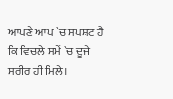ਆਪਣੇ ਆਪ `ਚ ਸਪਸ਼ਟ ਹੈ ਕਿ ਵਿਚਲੇ ਸਮੇਂ `ਚ ਦੂਜੇ ਸਰੀਰ ਹੀ ਮਿਲੇ।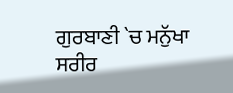ਗੁਰਬਾਣੀ `ਚ ਮਨੁੱਖਾ ਸਰੀਰ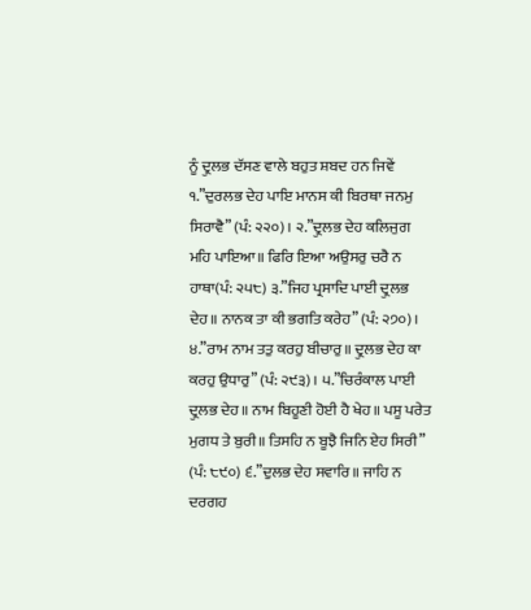ਨੂੰ ਦ੍ਰੁਲਭ ਦੱਸਣ ਵਾਲੇ ਬਹੁਤ ਸ਼ਬਦ ਹਨ ਜਿਵੇਂ ੧.”ਦੁਰਲਭ ਦੇਹ ਪਾਇ ਮਾਨਸ ਕੀ ਬਿਰਥਾ ਜਨਮੁ ਸਿਰਾਵੈ” (ਪੰ: ੨੨੦)। ੨.”ਦ੍ਰੁਲਭ ਦੇਹ ਕਲਿਜੁਗ ਮਹਿ ਪਾਇਆ॥ ਫਿਰਿ ਇਆ ਅਉਸਰੁ ਚਰੈ ਨ ਹਾਥਾ(ਪੰ: ੨੫੮) ੩.”ਜਿਹ ਪ੍ਰਸਾਦਿ ਪਾਈ ਦ੍ਰੁਲਭ ਦੇਹ॥ ਨਾਨਕ ਤਾ ਕੀ ਭਗਤਿ ਕਰੇਹ” (ਪੰ: ੨੭੦)। ੪.”ਰਾਮ ਨਾਮ ਤਤੁ ਕਰਹੁ ਬੀਚਾਰੁ॥ ਦ੍ਰੁਲਭ ਦੇਹ ਕਾ ਕਰਹੁ ਉਧਾਰੁ” (ਪੰ: ੨੯੩)। ੫.”ਚਿਰੰਕਾਲ ਪਾਈ ਦ੍ਰੁਲਭ ਦੇਹ॥ ਨਾਮ ਬਿਹੂਣੀ ਹੋਈ ਹੈ ਖੇਹ॥ ਪਸੂ ਪਰੇਤ ਮੁਗਧ ਤੇ ਬੁਰੀ॥ ਤਿਸਹਿ ਨ ਬੂਝੈ ਜਿਨਿ ਏਹ ਸਿਰੀ” (ਪੰ: ੮੯੦) ੬.”ਦੁਲਭ ਦੇਹ ਸਵਾਰਿ॥ ਜਾਹਿ ਨ ਦਰਗਹ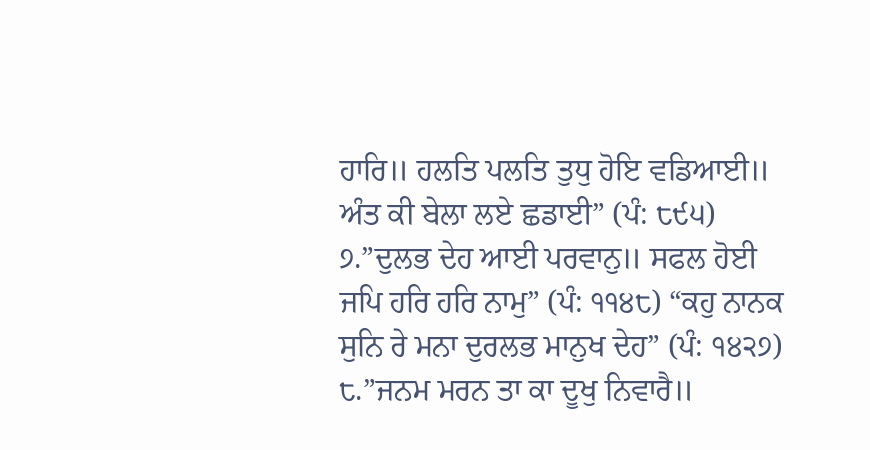ਹਾਰਿ॥ ਹਲਤਿ ਪਲਤਿ ਤੁਧੁ ਹੋਇ ਵਡਿਆਈ॥ ਅੰਤ ਕੀ ਬੇਲਾ ਲਏ ਛਡਾਈ” (ਪੰ: ੮੯੫) ੭.”ਦੁਲਭ ਦੇਹ ਆਈ ਪਰਵਾਨੁ॥ ਸਫਲ ਹੋਈ ਜਪਿ ਹਰਿ ਹਰਿ ਨਾਮੁ” (ਪੰ: ੧੧੪੮) “ਕਹੁ ਨਾਨਕ ਸੁਨਿ ਰੇ ਮਨਾ ਦੁਰਲਭ ਮਾਨੁਖ ਦੇਹ” (ਪੰ: ੧੪੨੭) ੮.”ਜਨਮ ਮਰਨ ਤਾ ਕਾ ਦੂਖੁ ਨਿਵਾਰੈ॥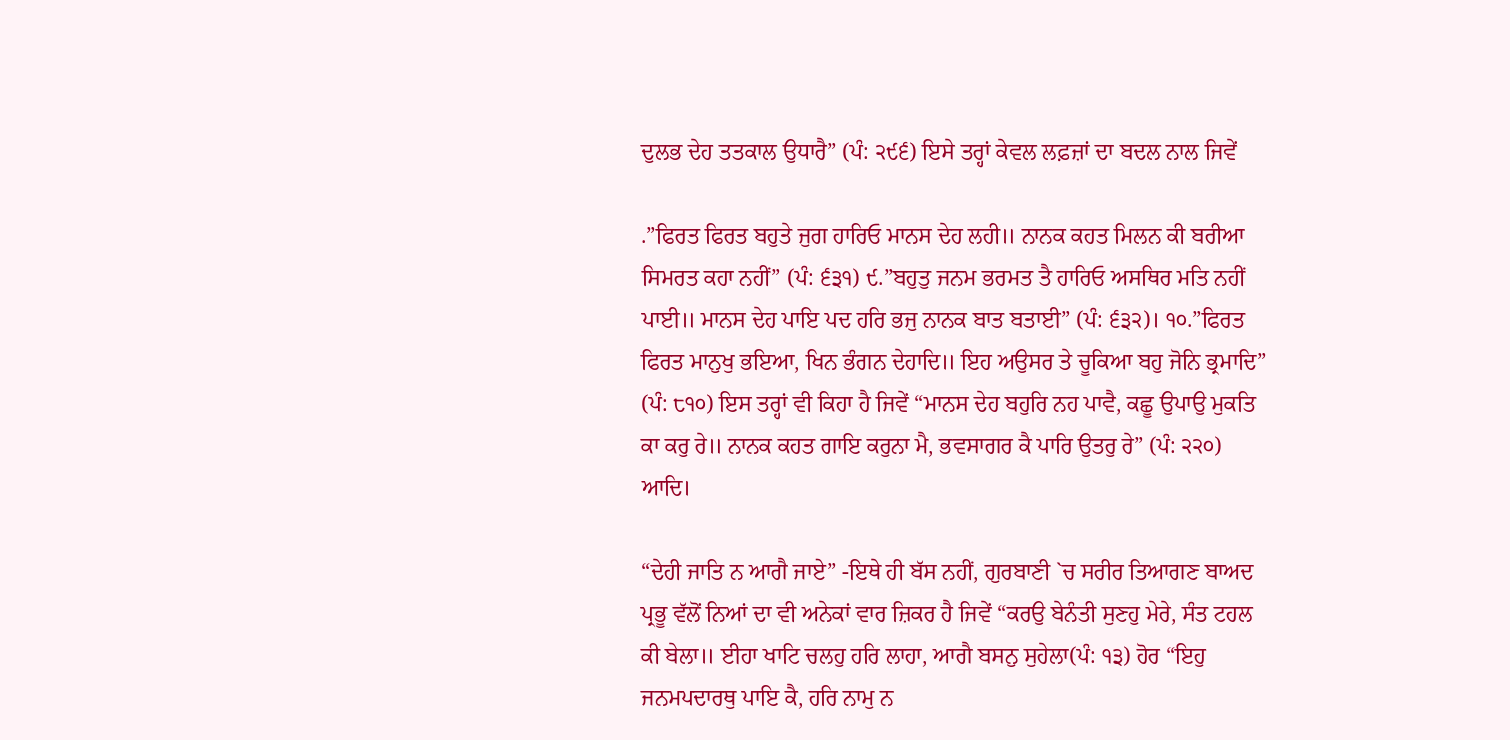ਦੁਲਭ ਦੇਹ ਤਤਕਾਲ ਉਧਾਰੈ” (ਪੰ: ੨੯੬) ਇਸੇ ਤਰ੍ਹਾਂ ਕੇਵਲ ਲਫ਼ਜ਼ਾਂ ਦਾ ਬਦਲ ਨਾਲ ਜਿਵੇਂ

.”ਫਿਰਤ ਫਿਰਤ ਬਹੁਤੇ ਜੁਗ ਹਾਰਿਓ ਮਾਨਸ ਦੇਹ ਲਹੀ॥ ਨਾਨਕ ਕਹਤ ਮਿਲਨ ਕੀ ਬਰੀਆ ਸਿਮਰਤ ਕਹਾ ਨਹੀਂ” (ਪੰ: ੬੩੧) ੯.”ਬਹੁਤੁ ਜਨਮ ਭਰਮਤ ਤੈ ਹਾਰਿਓ ਅਸਥਿਰ ਮਤਿ ਨਹੀਂ ਪਾਈ॥ ਮਾਨਸ ਦੇਹ ਪਾਇ ਪਦ ਹਰਿ ਭਜੁ ਨਾਨਕ ਬਾਤ ਬਤਾਈ” (ਪੰ: ੬੩੨)। ੧੦.”ਫਿਰਤ ਫਿਰਤ ਮਾਨੁਖੁ ਭਇਆ, ਖਿਨ ਭੰਗਨ ਦੇਹਾਦਿ॥ ਇਹ ਅਉਸਰ ਤੇ ਚੂਕਿਆ ਬਹੁ ਜੋਨਿ ਭ੍ਰਮਾਦਿ” (ਪੰ: ੮੧੦) ਇਸ ਤਰ੍ਹਾਂ ਵੀ ਕਿਹਾ ਹੈ ਜਿਵੇਂ “ਮਾਨਸ ਦੇਹ ਬਹੁਰਿ ਨਹ ਪਾਵੈ, ਕਛੂ ਉਪਾਉ ਮੁਕਤਿ ਕਾ ਕਰੁ ਰੇ॥ ਨਾਨਕ ਕਹਤ ਗਾਇ ਕਰੁਨਾ ਮੈ, ਭਵਸਾਗਰ ਕੈ ਪਾਰਿ ਉਤਰੁ ਰੇ” (ਪੰ: ੨੨੦) ਆਦਿ।

“ਦੇਹੀ ਜਾਤਿ ਨ ਆਗੈ ਜਾਏ” -ਇਥੇ ਹੀ ਬੱਸ ਨਹੀਂ, ਗੁਰਬਾਣੀ `ਚ ਸਰੀਰ ਤਿਆਗਣ ਬਾਅਦ ਪ੍ਰਭੂ ਵੱਲੋਂ ਨਿਆਂ ਦਾ ਵੀ ਅਨੇਕਾਂ ਵਾਰ ਜ਼ਿਕਰ ਹੈ ਜਿਵੇਂ “ਕਰਉ ਬੇਨੰਤੀ ਸੁਣਹੁ ਮੇਰੇ, ਸੰਤ ਟਹਲ ਕੀ ਬੇਲਾ॥ ਈਹਾ ਖਾਟਿ ਚਲਹੁ ਹਰਿ ਲਾਹਾ, ਆਗੈ ਬਸਨੁ ਸੁਹੇਲਾ(ਪੰ: ੧੩) ਹੋਰ “ਇਹੁ ਜਨਮਪਦਾਰਥੁ ਪਾਇ ਕੈ, ਹਰਿ ਨਾਮੁ ਨ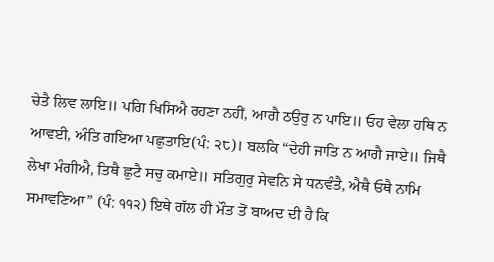ਚੇਤੈ ਲਿਵ ਲਾਇ॥ ਪਗਿ ਖਿਸਿਐ ਰਹਣਾ ਨਹੀਂ, ਆਗੈ ਠਉਰੁ ਨ ਪਾਇ॥ ਓਹ ਵੇਲਾ ਹਥਿ ਨ ਆਵਈ, ਅੰਤਿ ਗਇਆ ਪਛੁਤਾਇ(ਪੰ: ੨੮)। ਬਲਕਿ “ਦੇਹੀ ਜਾਤਿ ਨ ਆਗੈ ਜਾਏ॥ ਜਿਥੈ ਲੇਖਾ ਮੰਗੀਐ, ਤਿਥੈ ਛੁਟੈ ਸਚੁ ਕਮਾਏ॥ ਸਤਿਗੁਰੁ ਸੇਵਨਿ ਸੇ ਧਨਵੰਤੈ, ਐਥੈ ਓਥੈ ਨਾਮਿ ਸਮਾਵਣਿਆ” (ਪੰ: ੧੧੨) ਇਥੇ ਗੱਲ ਹੀ ਮੌਤ ਤੋਂ ਬਾਅਦ ਦੀ ਹੈ ਕਿ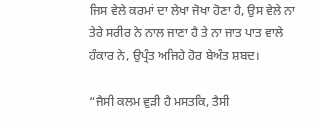ਜਿਸ ਵੇਲੇ ਕਰਮਾਂ ਦਾ ਲੇਖਾ ਜੋਖਾ ਹੋਣਾ ਹੈ, ਉਸ ਵੇਲੇ ਨਾ ਤੇਰੇ ਸਰੀਰ ਨੇ ਨਾਲ ਜਾਣਾ ਹੈ ਤੇ ਨਾ ਜਾਤ ਪਾਤ ਵਾਲੇ ਹੰਕਾਰ ਨੇ, ਉਪ੍ਰੰਤ ਅਜਿਹੇ ਹੋਰ ਬੇਅੰਤ ਸ਼ਬਦ।

“ਜੈਸੀ ਕਲਮ ਵੁੜੀ ਹੈ ਮਸਤਕਿ, ਤੈਸੀ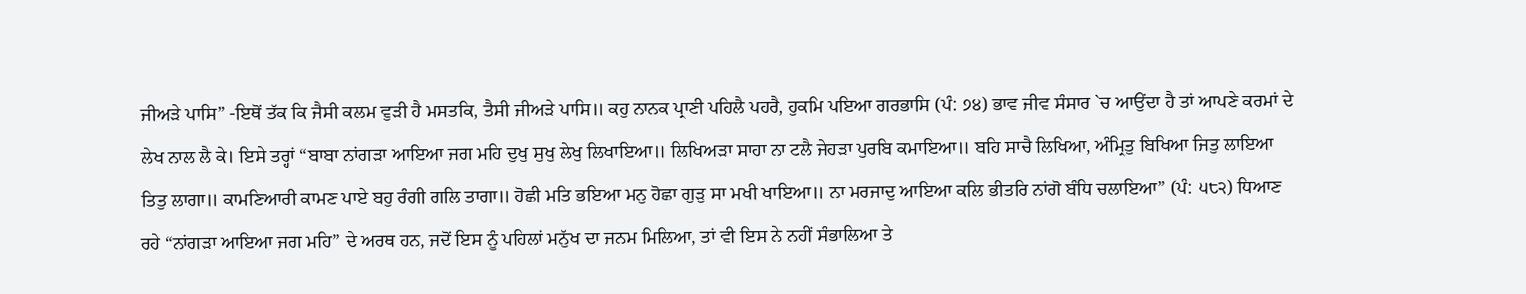ਜੀਅੜੇ ਪਾਸਿ” -ਇਥੋਂ ਤੱਕ ਕਿ ਜੈਸੀ ਕਲਮ ਵੁੜੀ ਹੈ ਮਸਤਕਿ, ਤੈਸੀ ਜੀਅੜੇ ਪਾਸਿ॥ ਕਹੁ ਨਾਨਕ ਪ੍ਰਾਣੀ ਪਹਿਲੈ ਪਹਰੈ, ਹੁਕਮਿ ਪਇਆ ਗਰਭਾਸਿ (ਪੰ: ੭੪) ਭਾਵ ਜੀਵ ਸੰਸਾਰ `ਚ ਆਉਂਦਾ ਹੈ ਤਾਂ ਆਪਣੇ ਕਰਮਾਂ ਦੇ ਲੇਖ ਨਾਲ ਲੈ ਕੇ। ਇਸੇ ਤਰ੍ਹਾਂ “ਬਾਬਾ ਨਾਂਗੜਾ ਆਇਆ ਜਗ ਮਹਿ ਦੁਖੁ ਸੁਖੁ ਲੇਖੁ ਲਿਖਾਇਆ॥ ਲਿਖਿਅੜਾ ਸਾਹਾ ਨਾ ਟਲੈ ਜੇਹੜਾ ਪੁਰਬਿ ਕਮਾਇਆ॥ ਬਹਿ ਸਾਚੈ ਲਿਖਿਆ, ਅੰਮ੍ਰਿਤੁ ਬਿਖਿਆ ਜਿਤੁ ਲਾਇਆ ਤਿਤੁ ਲਾਗਾ॥ ਕਾਮਣਿਆਰੀ ਕਾਮਣ ਪਾਏ ਬਹੁ ਰੰਗੀ ਗਲਿ ਤਾਗਾ॥ ਹੋਛੀ ਮਤਿ ਭਇਆ ਮਨੁ ਹੋਛਾ ਗੁੜੁ ਸਾ ਮਖੀ ਖਾਇਆ॥ ਨਾ ਮਰਜਾਦੁ ਆਇਆ ਕਲਿ ਭੀਤਰਿ ਨਾਂਗੋ ਬੰਧਿ ਚਲਾਇਆ” (ਪੰ: ੫੮੨) ਧਿਆਣ ਰਹੇ “ਨਾਂਗੜਾ ਆਇਆ ਜਗ ਮਹਿ” ਦੇ ਅਰਥ ਹਨ, ਜਦੋਂ ਇਸ ਨੂੰ ਪਹਿਲਾਂ ਮਨੁੱਖ ਦਾ ਜਨਮ ਮਿਲਿਆ, ਤਾਂ ਵੀ ਇਸ ਨੇ ਨਹੀਂ ਸੰਭਾਲਿਆ ਤੇ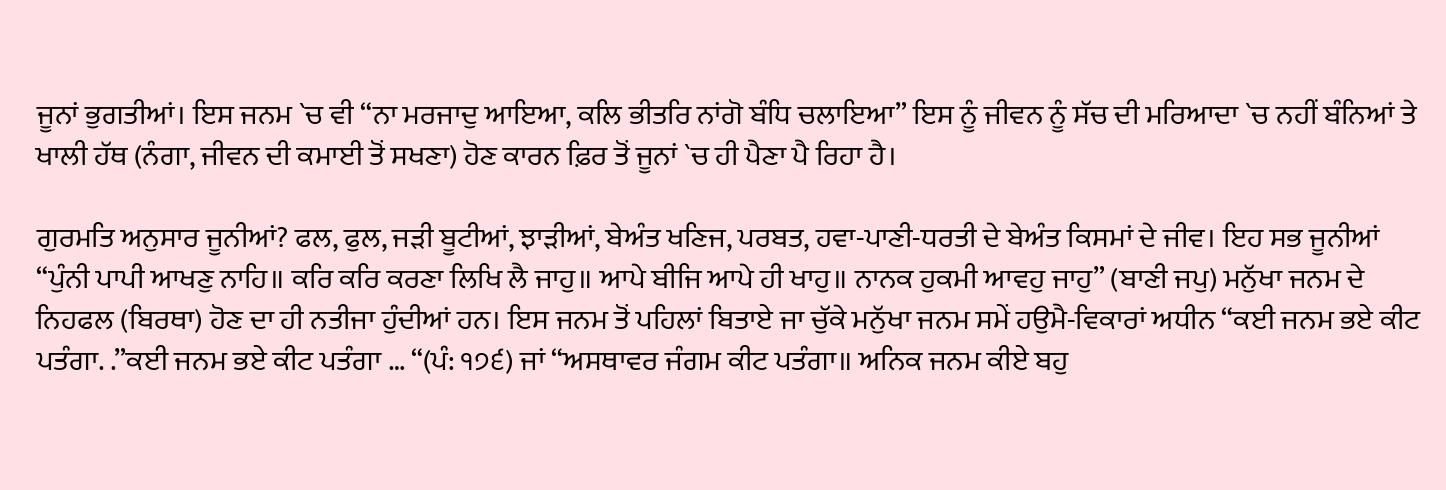ਜੂਨਾਂ ਭੁਗਤੀਆਂ। ਇਸ ਜਨਮ `ਚ ਵੀ “ਨਾ ਮਰਜਾਦੁ ਆਇਆ, ਕਲਿ ਭੀਤਰਿ ਨਾਂਗੋ ਬੰਧਿ ਚਲਾਇਆ” ਇਸ ਨੂੰ ਜੀਵਨ ਨੂੰ ਸੱਚ ਦੀ ਮਰਿਆਦਾ `ਚ ਨਹੀਂ ਬੰਨਿਆਂ ਤੇ ਖਾਲੀ ਹੱਥ (ਨੰਗਾ, ਜੀਵਨ ਦੀ ਕਮਾਈ ਤੋਂ ਸਖਣਾ) ਹੋਣ ਕਾਰਨ ਫ਼ਿਰ ਤੋਂ ਜੂਨਾਂ `ਚ ਹੀ ਪੈਣਾ ਪੈ ਰਿਹਾ ਹੈ।

ਗੁਰਮਤਿ ਅਨੁਸਾਰ ਜੂਨੀਆਂ? ਫਲ, ਫੁਲ, ਜੜੀ ਬੂਟੀਆਂ, ਝਾੜੀਆਂ, ਬੇਅੰਤ ਖਣਿਜ, ਪਰਬਤ, ਹਵਾ-ਪਾਣੀ-ਧਰਤੀ ਦੇ ਬੇਅੰਤ ਕਿਸਮਾਂ ਦੇ ਜੀਵ। ਇਹ ਸਭ ਜੂਨੀਆਂ “ਪੁੰਨੀ ਪਾਪੀ ਆਖਣੁ ਨਾਹਿ॥ ਕਰਿ ਕਰਿ ਕਰਣਾ ਲਿਖਿ ਲੈ ਜਾਹੁ॥ ਆਪੇ ਬੀਜਿ ਆਪੇ ਹੀ ਖਾਹੁ॥ ਨਾਨਕ ਹੁਕਮੀ ਆਵਹੁ ਜਾਹੁ” (ਬਾਣੀ ਜਪੁ) ਮਨੁੱਖਾ ਜਨਮ ਦੇ ਨਿਹਫਲ (ਬਿਰਥਾ) ਹੋਣ ਦਾ ਹੀ ਨਤੀਜਾ ਹੁੰਦੀਆਂ ਹਨ। ਇਸ ਜਨਮ ਤੋਂ ਪਹਿਲਾਂ ਬਿਤਾਏ ਜਾ ਚੁੱਕੇ ਮਨੁੱਖਾ ਜਨਮ ਸਮੇਂ ਹਉਮੈ-ਵਿਕਾਰਾਂ ਅਧੀਨ “ਕਈ ਜਨਮ ਭਏ ਕੀਟ ਪਤੰਗਾ. .”ਕਈ ਜਨਮ ਭਏ ਕੀਟ ਪਤੰਗਾ … “(ਪੰ: ੧੭੬) ਜਾਂ “ਅਸਥਾਵਰ ਜੰਗਮ ਕੀਟ ਪਤੰਗਾ॥ ਅਨਿਕ ਜਨਮ ਕੀਏ ਬਹੁ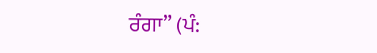ਰੰਗਾ” (ਪੰ: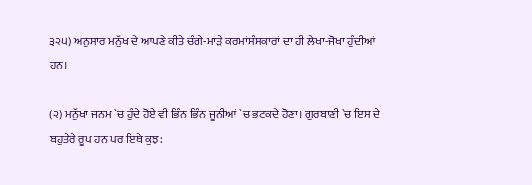੩੨੫) ਅਨੁਸਾਰ ਮਨੁੱਖ ਦੇ ਆਪਣੇ ਕੀਤੇ ਚੰਗੇ-ਮਾੜੇ ਕਰਮਾਂਸੰਸਕਾਰਾਂ ਦਾ ਹੀ ਲੇਖਾ-ਜੋਖਾ ਹੁੰਦੀਆਂ ਹਨ।

(੨) ਮਨੁੱਖਾ ਜਨਮ `ਚ ਹੁੰਦੇ ਹੋਏ ਵੀ ਭਿੰਨ ਭਿੰਨ ਜੂਨੀਆਂ `ਚ ਭਟਕਦੇ ਹੋਣਾ। ਗੁਰਬਾਣੀ `ਚ ਇਸ ਦੇ ਬਹੁਤੇਰੇ ਰੂਪ ਹਨ ਪਰ ਇਥੇ ਕੁਝ: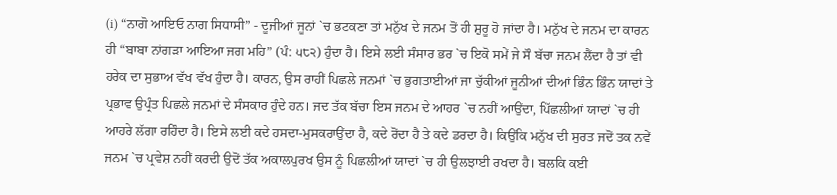(i) “ਨਾਗੋ ਆਇਓ ਨਾਗ ਸਿਧਾਸੀ” - ਦੂਜੀਆਂ ਜੂਨਾਂ `ਚ ਭਟਕਣਾ ਤਾਂ ਮਨੁੱਖ ਦੇ ਜਨਮ ਤੋਂ ਹੀ ਸ਼ੁਰੂ ਹੋ ਜਾਂਦਾ ਹੈ। ਮਨੁੱਖ ਦੇ ਜਨਮ ਦਾ ਕਾਰਨ ਹੀ “ਬਾਬਾ ਨਾਂਗੜਾ ਆਇਆ ਜਗ ਮਹਿ” (ਪੰ: ੫੮੨) ਹੁੰਦਾ ਹੈ। ਇਸੇ ਲਈ ਸੰਸਾਰ ਭਰ `ਚ ਇਕੋ ਸਮੇਂ ਜੇ ਸੌ ਬੱਚਾ ਜਨਮ ਲੈਂਦਾ ਹੈ ਤਾਂ ਵੀ ਹਰੇਕ ਦਾ ਸੁਭਾਅ ਵੱਖ ਵੱਖ ਹੁੰਦਾ ਹੈ। ਕਾਰਨ, ਉਸ ਰਾਹੀਂ ਪਿਛਲੇ ਜਨਮਾਂ `ਚ ਭੁਗਤਾਈਆਂ ਜਾ ਚੁੱਕੀਆਂ ਜੂਨੀਆਂ ਦੀਆਂ ਭਿੰਨ ਭਿੰਨ ਯਾਦਾਂ ਤੇ ਪ੍ਰਭਾਵ ਉਪ੍ਰੰਤ ਪਿਛਲੇ ਜਨਮਾਂ ਦੇ ਸੰਸਕਾਰ ਹੁੰਦੇ ਹਨ। ਜਦ ਤੱਕ ਬੱਚਾ ਇਸ ਜਨਮ ਦੇ ਆਹਰ `ਚ ਨਹੀਂ ਆਉਂਦਾ, ਪਿੱਛਲੀਆਂ ਯਾਦਾਂ `ਚ ਹੀ ਆਹਰੇ ਲੱਗਾ ਰਹਿੰਦਾ ਹੈ। ਇਸੇ ਲਈ ਕਦੇ ਹਸਦਾ-ਮੁਸਕਰਾਉਂਦਾ ਹੈ, ਕਦੇ ਰੋਂਦਾ ਹੈ ਤੇ ਕਦੇ ਡਰਦਾ ਹੈ। ਕਿਉਂਕਿ ਮਨੁੱਖ ਦੀ ਸੁਰਤ ਜਦੋਂ ਤਕ ਨਵੇਂ ਜਨਮ `ਚ ਪ੍ਰਵੇਸ਼ ਨਹੀਂ ਕਰਦੀ ਉਦੋਂ ਤੱਕ ਅਕਾਲਪੁਰਖ ਉਸ ਨੂੰ ਪਿਛਲੀਆਂ ਯਾਦਾਂ `ਚ ਹੀ ਉਲਝਾਈ ਰਖਦਾ ਹੈ। ਬਲਕਿ ਕਈ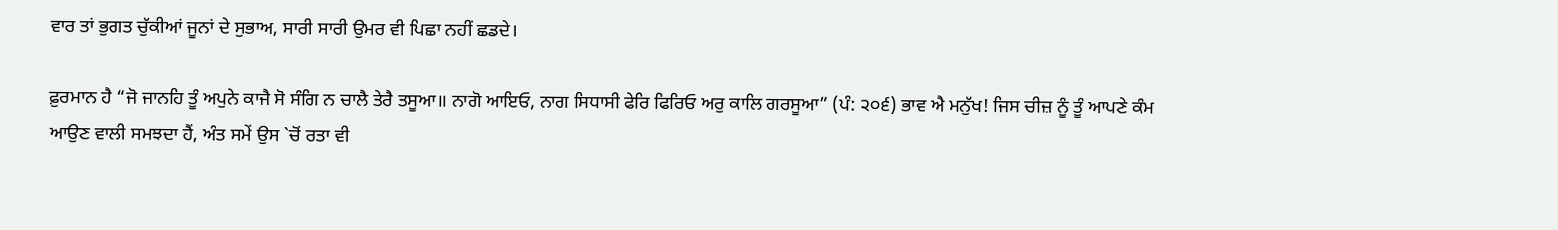ਵਾਰ ਤਾਂ ਭੁਗਤ ਚੁੱਕੀਆਂ ਜੂਨਾਂ ਦੇ ਸੁਭਾਅ, ਸਾਰੀ ਸਾਰੀ ਉਮਰ ਵੀ ਪਿਛਾ ਨਹੀਂ ਛਡਦੇ।

ਫ਼ੁਰਮਾਨ ਹੈ “ਜੋ ਜਾਨਹਿ ਤੂੰ ਅਪੁਨੇ ਕਾਜੈ ਸੋ ਸੰਗਿ ਨ ਚਾਲੈ ਤੇਰੈ ਤਸੂਆ॥ ਨਾਗੋ ਆਇਓ, ਨਾਗ ਸਿਧਾਸੀ ਫੇਰਿ ਫਿਰਿਓ ਅਰੁ ਕਾਲਿ ਗਰਸੂਆ” (ਪੰ: ੨੦੬) ਭਾਵ ਐ ਮਨੁੱਖ! ਜਿਸ ਚੀਜ਼ ਨੂੰ ਤੂੰ ਆਪਣੇ ਕੰਮ ਆਉਣ ਵਾਲੀ ਸਮਝਦਾ ਹੈਂ, ਅੰਤ ਸਮੇਂ ਉਸ `ਚੋਂ ਰਤਾ ਵੀ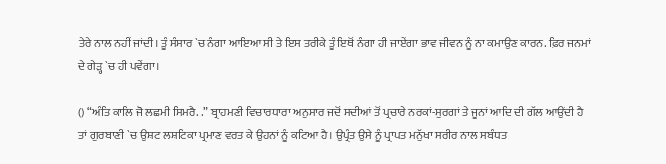ਤੇਰੇ ਨਾਲ ਨਹੀਂ ਜਾਂਦੀ। ਤੂੰ ਸੰਸਾਰ `ਚ ਨੰਗਾ ਆਇਆ ਸੀ ਤੇ ਇਸ ਤਰੀਕੇ ਤੂੰ ਇਥੋਂ ਨੰਗਾ ਹੀ ਜਾਏਂਗਾ ਭਾਵ ਜੀਵਨ ਨੂੰ ਨਾ ਕਮਾਉਣ ਕਾਰਨ. ਫ਼ਿਰ ਜਨਮਾਂ ਦੇ ਗੇੜ੍ਹ `ਚ ਹੀ ਪਵੇਂਗਾ।

() “ਅੰਤਿ ਕਾਲਿ ਜੋ ਲਛਮੀ ਸਿਮਰੈ. .” ਬ੍ਰਾਹਮਣੀ ਵਿਚਾਰਧਾਰਾ ਅਨੁਸਾਰ ਜਦੋਂ ਸਦੀਆਂ ਤੋਂ ਪ੍ਰਚਾਰੇ ਨਰਕਾਂ-ਸੁਰਗਾਂ ਤੇ ਜੂਨਾਂ ਆਦਿ ਦੀ ਗੱਲ ਆਉਂਦੀ ਹੈ ਤਾਂ ਗੁਰਬਾਣੀ `ਚ ਉਸ਼ਟ ਲਸ਼ਟਿਕਾ ਪ੍ਰਮਾਣ ਵਰਤ ਕੇ ਉਹਨਾਂ ਨੂੰ ਕਟਿਆ ਹੈ। ਉਪ੍ਰੰਤ ਉਸੇ ਨੂੰ ਪ੍ਰਾਪਤ ਮਨੁੱਖਾ ਸਰੀਰ ਨਾਲ ਸਬੰਧਤ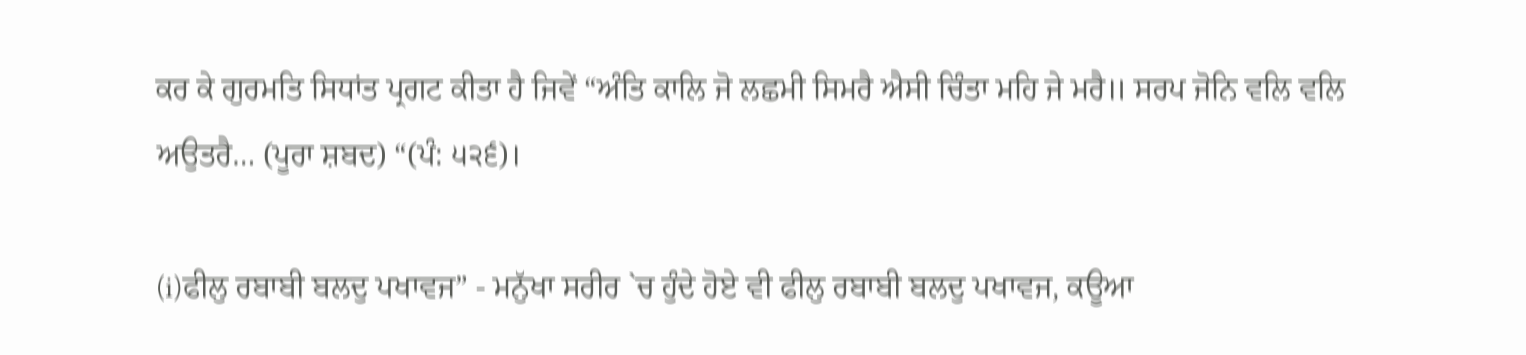ਕਰ ਕੇ ਗੁਰਮਤਿ ਸਿਧਾਂਤ ਪ੍ਰਗਟ ਕੀਤਾ ਹੈ ਜਿਵੇਂ “ਅੰਤਿ ਕਾਲਿ ਜੋ ਲਛਮੀ ਸਿਮਰੈ ਐਸੀ ਚਿੰਤਾ ਮਹਿ ਜੇ ਮਰੈ॥ ਸਰਪ ਜੋਨਿ ਵਲਿ ਵਲਿ ਅਉਤਰੈ… (ਪੂਰਾ ਸ਼ਬਦ) “(ਪੰ: ੫੨੬)।

(i)ਫੀਲੁ ਰਬਾਬੀ ਬਲਦੁ ਪਖਾਵਜ” - ਮਨੁੱਖਾ ਸਰੀਰ `ਚ ਹੁੰਦੇ ਹੋਏ ਵੀ ਫੀਲੁ ਰਬਾਬੀ ਬਲਦੁ ਪਖਾਵਜ, ਕਊਆ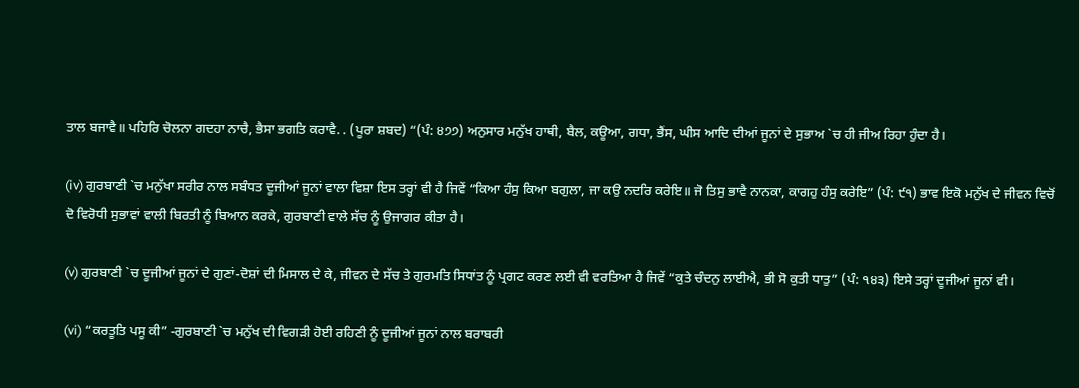ਤਾਲ ਬਜਾਵੈ॥ ਪਹਿਰਿ ਚੋਲਨਾ ਗਦਹਾ ਨਾਚੈ, ਭੈਸਾ ਭਗਤਿ ਕਰਾਵੈ. . (ਪੂਰਾ ਸ਼ਬਦ) “(ਪੰ: ੪੭੭) ਅਨੁਸਾਰ ਮਨੁੱਖ ਹਾਥੀ, ਬੈਲ, ਕਊਆ, ਗਧਾ, ਭੈਂਸ, ਘੀਸ ਆਦਿ ਦੀਆਂ ਜੂਨਾਂ ਦੇ ਸੁਭਾਅ `ਚ ਹੀ ਜੀਅ ਰਿਹਾ ਹੁੰਦਾ ਹੈ।

(iv) ਗੁਰਬਾਣੀ `ਚ ਮਨੁੱਖਾ ਸਰੀਰ ਨਾਲ ਸਬੰਧਤ ਦੂਜੀਆਂ ਜੂਨਾਂ ਵਾਲਾ ਵਿਸ਼ਾ ਇਸ ਤਰ੍ਹਾਂ ਵੀ ਹੈ ਜਿਵੇਂ “ਕਿਆ ਹੰਸੁ ਕਿਆ ਬਗੁਲਾ, ਜਾ ਕਉ ਨਦਰਿ ਕਰੇਇ॥ ਜੋ ਤਿਸੁ ਭਾਵੈ ਨਾਨਕਾ, ਕਾਗਹੁ ਹੰਸੁ ਕਰੇਇ” (ਪੰ: ੯੧) ਭਾਵ ਇਕੋ ਮਨੁੱਖ ਦੇ ਜੀਵਨ ਵਿਚੋਂ ਦੋ ਵਿਰੋਧੀ ਸੁਭਾਵਾਂ ਵਾਲੀ ਬਿਰਤੀ ਨੂੰ ਬਿਆਨ ਕਰਕੇ, ਗੁਰਬਾਣੀ ਵਾਲੇ ਸੱਚ ਨੂੰ ਉਜਾਗਰ ਕੀਤਾ ਹੈ।

(v) ਗੁਰਬਾਣੀ `ਚ ਦੂਜੀਆਂ ਜੂਨਾਂ ਦੇ ਗੁਣਾਂ-ਦੋਸ਼ਾਂ ਦੀ ਮਿਸਾਲ ਦੇ ਕੇ, ਜੀਵਨ ਦੇ ਸੱਚ ਤੇ ਗੁਰਮਤਿ ਸਿਧਾਂਤ ਨੂੰ ਪ੍ਰਗਟ ਕਰਣ ਲਈ ਵੀ ਵਰਤਿਆ ਹੈ ਜਿਵੇਂ “ਕੁਤੇ ਚੰਦਨੁ ਲਾਈਐ, ਭੀ ਸੋ ਕੁਤੀ ਧਾਤੁ” (ਪੰ: ੧੪੩) ਇਸੇ ਤਰ੍ਹਾਂ ਦੂਜੀਆਂ ਜੂਨਾਂ ਵੀ।

(vi) “ਕਰਤੂਤਿ ਪਸੂ ਕੀ” -ਗੁਰਬਾਣੀ `ਚ ਮਨੁੱਖ ਦੀ ਵਿਗੜੀ ਹੋਈ ਰਹਿਣੀ ਨੂੰ ਦੂਜੀਆਂ ਜੂਨਾਂ ਨਾਲ ਬਰਾਬਰੀ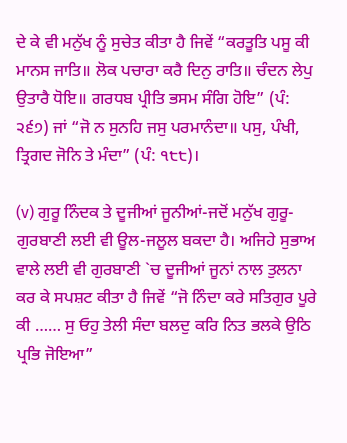ਦੇ ਕੇ ਵੀ ਮਨੁੱਖ ਨੂੰ ਸੁਚੇਤ ਕੀਤਾ ਹੈ ਜਿਵੇਂ “ਕਰਤੂਤਿ ਪਸੂ ਕੀ ਮਾਨਸ ਜਾਤਿ॥ ਲੋਕ ਪਚਾਰਾ ਕਰੈ ਦਿਨੁ ਰਾਤਿ॥ ਚੰਦਨ ਲੇਪੁ ਉਤਾਰੈ ਧੋਇ॥ ਗਰਧਬ ਪ੍ਰੀਤਿ ਭਸਮ ਸੰਗਿ ਹੋਇ” (ਪੰ: ੨੬੭) ਜਾਂ “ਜੋ ਨ ਸੁਨਹਿ ਜਸੁ ਪਰਮਾਨੰਦਾ॥ ਪਸੁ, ਪੰਖੀ, ਤ੍ਰਿਗਦ ਜੋਨਿ ਤੇ ਮੰਦਾ” (ਪੰ: ੧੮੮)।

(v) ਗੁਰੂ ਨਿੰਦਕ ਤੇ ਦੂਜੀਆਂ ਜੂਨੀਆਂ-ਜਦੋਂ ਮਨੁੱਖ ਗੁਰੂ-ਗੁਰਬਾਣੀ ਲਈ ਵੀ ਊਲ-ਜਲੂਲ ਬਕਦਾ ਹੈ। ਅਜਿਹੇ ਸੁਭਾਅ ਵਾਲੇ ਲਈ ਵੀ ਗੁਰਬਾਣੀ `ਚ ਦੂਜੀਆਂ ਜੂਨਾਂ ਨਾਲ ਤੁਲਨਾ ਕਰ ਕੇ ਸਪਸ਼ਟ ਕੀਤਾ ਹੈ ਜਿਵੇਂ “ਜੋ ਨਿੰਦਾ ਕਰੇ ਸਤਿਗੁਰ ਪੂਰੇ ਕੀ …… ਸੁ ਓਹੁ ਤੇਲੀ ਸੰਦਾ ਬਲਦੁ ਕਰਿ ਨਿਤ ਭਲਕੇ ਉਠਿ ਪ੍ਰਭਿ ਜੋਇਆ”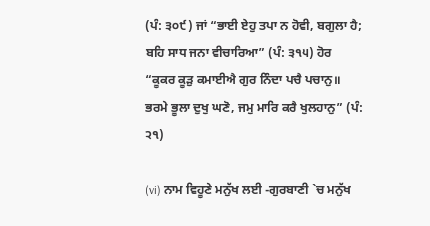(ਪੰ: ੩੦੯) ਜਾਂ “ਭਾਈ ਏਹੁ ਤਪਾ ਨ ਹੋਵੀ, ਬਗੁਲਾ ਹੈ; ਬਹਿ ਸਾਧ ਜਨਾ ਵੀਚਾਰਿਆ” (ਪੰ: ੩੧੫) ਹੋਰ “ਕੂਕਰ ਕੂੜੁ ਕਮਾਈਐ ਗੁਰ ਨਿੰਦਾ ਪਚੈ ਪਚਾਨੁ॥ ਭਰਮੇ ਭੂਲਾ ਦੁਖੁ ਘਣੋ, ਜਮੁ ਮਾਰਿ ਕਰੈ ਖੁਲਹਾਨੁ” (ਪੰ: ੨੧)

(vi) ਨਾਮ ਵਿਹੂਣੇ ਮਨੁੱਖ ਲਈ -ਗੁਰਬਾਣੀ `ਚ ਮਨੁੱਖ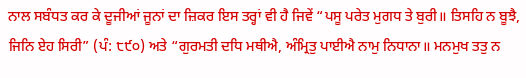ਨਾਲ ਸਬੰਧਤ ਕਰ ਕੇ ਦੂਜੀਆਂ ਜੂਨਾਂ ਦਾ ਜ਼ਿਕਰ ਇਸ ਤਰ੍ਹਾਂ ਵੀ ਹੈ ਜਿਵੇਂ “ਪਸੂ ਪਰੇਤ ਮੁਗਧ ਤੇ ਬੁਰੀ॥ ਤਿਸਹਿ ਨ ਬੂਝੈ, ਜਿਨਿ ਏਹ ਸਿਰੀ” (ਪੰ: ੮੯੦) ਅਤੇ “ਗੁਰਮਤੀ ਦਧਿ ਮਥੀਐ, ਅੰਮ੍ਰਿਤੁ ਪਾਈਐ ਨਾਮੁ ਨਿਧਾਨਾ॥ ਮਨਮੁਖ ਤਤੁ ਨ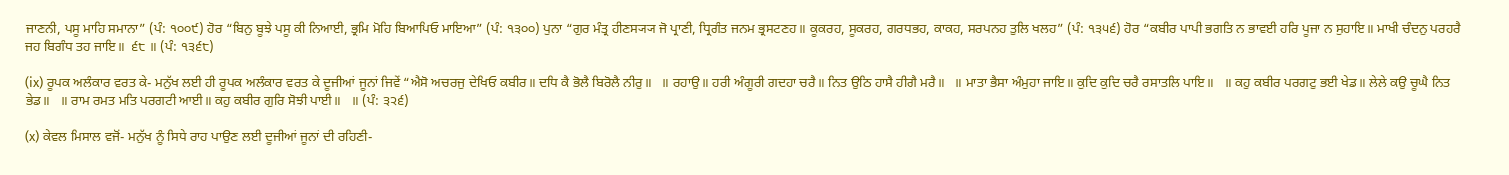ਜਾਣਨੀ, ਪਸੂ ਮਾਹਿ ਸਮਾਨਾ” (ਪੰ: ੧੦੦੯) ਹੋਰ “ਬਿਨੁ ਬੂਝੇ ਪਸੂ ਕੀ ਨਿਆਈ, ਭ੍ਰਮਿ ਮੋਹਿ ਬਿਆਪਿਓ ਮਾਇਆ” (ਪੰ: ੧੩੦੦) ਪੁਨਾ “ਗੁਰ ਮੰਤ੍ਰ ਹੀਣਸ੍ਯ੍ਯ ਜੋ ਪ੍ਰਾਣੀ, ਧ੍ਰਿਗੰਤ ਜਨਮ ਭ੍ਰਸਟਣਹ॥ ਕੂਕਰਹ, ਸੂਕਰਹ, ਗਰਧਭਹ, ਕਾਕਹ, ਸਰਪਨਹ ਤੁਲਿ ਖਲਹ” (ਪੰ: ੧੩੫੬) ਹੋਰ “ਕਬੀਰ ਪਾਪੀ ਭਗਤਿ ਨ ਭਾਵਈ ਹਰਿ ਪੂਜਾ ਨ ਸੁਹਾਇ॥ ਮਾਖੀ ਚੰਦਨੁ ਪਰਹਰੈ ਜਹ ਬਿਗੰਧ ਤਹ ਜਾਇ॥  ੬੮ ॥ (ਪੰ: ੧੩੬੮)

(ix) ਰੂਪਕ ਅਲੰਕਾਰ ਵਰਤ ਕੇ- ਮਨੁੱਖ ਲਈ ਹੀ ਰੂਪਕ ਅਲੰਕਾਰ ਵਰਤ ਕੇ ਦੂਜੀਆਂ ਜੂਨਾਂ ਜਿਵੇਂ “ਐਸੋ ਅਚਰਜੁ ਦੇਖਿਓ ਕਬੀਰ॥ ਦਧਿ ਕੈ ਭੋਲੈ ਬਿਰੋਲੈ ਨੀਰੁ॥   ॥ ਰਹਾਉ॥ ਹਰੀ ਅੰਗੂਰੀ ਗਦਹਾ ਚਰੈ॥ ਨਿਤ ਉਠਿ ਹਾਸੈ ਹੀਗੈ ਮਰੈ॥   ॥ ਮਾਤਾ ਭੈਸਾ ਅੰਮੁਹਾ ਜਾਇ॥ ਕੁਦਿ ਕੁਦਿ ਚਰੈ ਰਸਾਤਲਿ ਪਾਇ॥   ॥ ਕਹੁ ਕਬੀਰ ਪਰਗਟੁ ਭਈ ਖੇਡ॥ ਲੇਲੇ ਕਉ ਚੂਘੈ ਨਿਤ ਭੇਡ॥   ॥ ਰਾਮ ਰਮਤ ਮਤਿ ਪਰਗਟੀ ਆਈ॥ ਕਹੁ ਕਬੀਰ ਗੁਰਿ ਸੋਝੀ ਪਾਈ॥   ॥ (ਪੰ: ੩੨੬)

(x) ਕੇਵਲ ਮਿਸਾਲ ਵਜੋਂ- ਮਨੁੱਖ ਨੂੰ ਸਿਧੇ ਰਾਹ ਪਾਉਣ ਲਈ ਦੂਜੀਆਂ ਜੂਨਾਂ ਦੀ ਰਹਿਣੀ-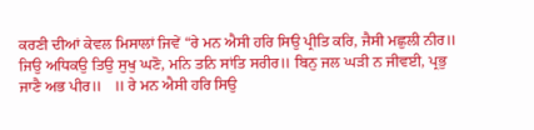ਕਰਣੀ ਦੀਆਂ ਕੇਵਲ ਮਿਸਾਲਾਂ ਜਿਵੇਂ “ਰੇ ਮਨ ਐਸੀ ਹਰਿ ਸਿਉ ਪ੍ਰੀਤਿ ਕਰਿ, ਜੈਸੀ ਮਛੁਲੀ ਨੀਰ॥ ਜਿਉ ਅਧਿਕਉ ਤਿਉ ਸੁਖੁ ਘਣੋ, ਮਨਿ ਤਨਿ ਸਾਂਤਿ ਸਰੀਰ॥ ਬਿਨੁ ਜਲ ਘੜੀ ਨ ਜੀਵਈ, ਪ੍ਰਭੁ ਜਾਣੈ ਅਭ ਪੀਰ॥   ॥ ਰੇ ਮਨ ਐਸੀ ਹਰਿ ਸਿਉ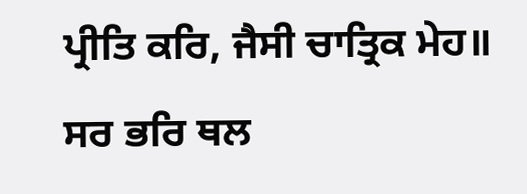ਪ੍ਰੀਤਿ ਕਰਿ, ਜੈਸੀ ਚਾਤ੍ਰਿਕ ਮੇਹ॥ ਸਰ ਭਰਿ ਥਲ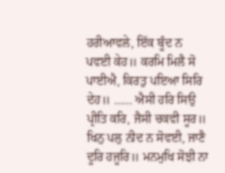ਹਰੀਆਵਲੇ, ਇੱਕ ਬੂੰਦ ਨ ਪਵਈ ਕੇਹ॥ ਕਰਮਿ ਮਿਲੈ ਸੋ ਪਾਈਐ, ਕਿਰਤੁ ਪਇਆ ਸਿਰਿ ਦੇਹ॥ …… ਐਸੀ ਹਰਿ ਸਿਉ ਪ੍ਰੀਤਿ ਕਰਿ, ਜੈਸੀ ਚਕਵੀ ਸੂਰ॥ ਖਿਨੁ ਪਲੁ ਨੀਦ ਨ ਸੋਵਈ, ਜਾਣੈ ਦੂਰਿ ਹਜੂਰਿ॥ ਮਨਮੁਖਿ ਸੋਝੀ ਨਾ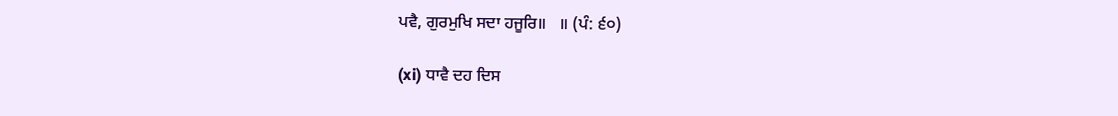ਪਵੈ, ਗੁਰਮੁਖਿ ਸਦਾ ਹਜੂਰਿ॥   ॥ (ਪੰ: ੬੦)

(xi) ਧਾਵੈ ਦਹ ਦਿਸ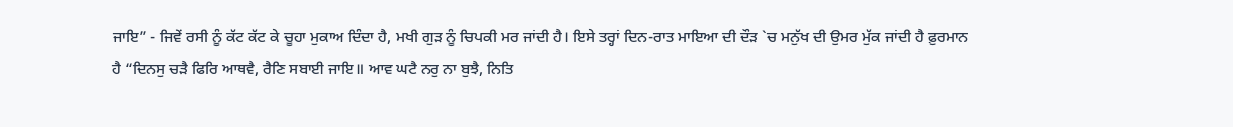ਜਾਇ” - ਜਿਵੇਂ ਰਸੀ ਨੂੰ ਕੱਟ ਕੱਟ ਕੇ ਚੂਹਾ ਮੁਕਾਅ ਦਿੰਦਾ ਹੈ, ਮਖੀ ਗੁੜ ਨੂੰ ਚਿਪਕੀ ਮਰ ਜਾਂਦੀ ਹੈ। ਇਸੇ ਤਰ੍ਹਾਂ ਦਿਨ-ਰਾਤ ਮਾਇਆ ਦੀ ਦੌੜ `ਚ ਮਨੁੱਖ ਦੀ ਉਮਰ ਮੁੱਕ ਜਾਂਦੀ ਹੈ ਫ਼ੁਰਮਾਨ ਹੈ “ਦਿਨਸੁ ਚੜੈ ਫਿਰਿ ਆਥਵੈ, ਰੈਣਿ ਸਬਾਈ ਜਾਇ॥ ਆਵ ਘਟੈ ਨਰੁ ਨਾ ਬੁਝੈ, ਨਿਤਿ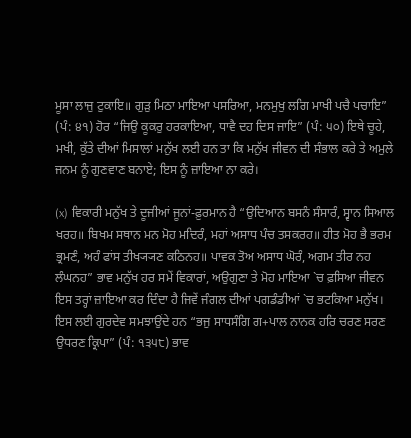ਮੂਸਾ ਲਾਜੁ ਟੁਕਾਇ॥ ਗੁੜੁ ਮਿਠਾ ਮਾਇਆ ਪਸਰਿਆ, ਮਨਮੁਖੁ ਲਗਿ ਮਾਖੀ ਪਚੈ ਪਚਾਇ” (ਪੰ: ੪੧) ਹੋਰ “ਜਿਉ ਕੂਕਰੁ ਹਰਕਾਇਆ, ਧਾਵੈ ਦਹ ਦਿਸ ਜਾਇ” (ਪੰ: ੫੦) ਇਥੇ ਚੂਹੇ, ਮਖੀ, ਕੁੱਤੇ ਦੀਆਂ ਮਿਸਾਲਾਂ ਮਨੁੱਖ ਲਈ ਹਨ ਤਾ ਕਿ ਮਨੁੱਖ ਜੀਵਨ ਦੀ ਸੰਭਾਲ ਕਰੇ ਤੇ ਅਮੁਲੇ ਜਨਮ ਨੂੰ ਗੁਣਵਾਣ ਬਨਾਏ; ਇਸ ਨੂੰ ਜ਼ਾਇਆ ਨਾ ਕਰੇ।

(x) ਵਿਕਾਰੀ ਮਨੁੱਖ ਤੇ ਦੂਜੀਆਂ ਜੂਨਾਂ-ਫ਼ੁਰਮਾਨ ਹੈ “ਉਦਿਆਨ ਬਸਨੰ ਸੰਸਾਰੰ, ਸ੍ਵਾਨ ਸਿਆਲ ਖਰਹ॥ ਬਿਖਮ ਸਥਾਨ ਮਨ ਮੋਹ ਮਦਿਰੰ, ਮਹਾਂ ਅਸਾਧ ਪੰਚ ਤਸਕਰਹ॥ ਹੀਤ ਮੋਹ ਭੈ ਭਰਮ ਭ੍ਰਮਣੰ, ਅਹੰ ਫਾਂਸ ਤੀਖ੍ਯ੍ਯਣ ਕਠਿਨਹ॥ ਪਾਵਕ ਤੋਅ ਅਸਾਧ ਘੋਰੰ, ਅਗਮ ਤੀਰ ਨਹ ਲੰਘਨਹ” ਭਾਵ ਮਨੁੱਖ ਹਰ ਸਮੇਂ ਵਿਕਾਰਾਂ, ਅਉਗੁਣਾ ਤੇ ਮੋਹ ਮਾਇਆ `ਚ ਫ਼ਸਿਆ ਜੀਵਨ ਇਸ ਤਰ੍ਹਾਂ ਜ਼ਾਇਆ ਕਰ ਦਿੰਦਾ ਹੈ ਜਿਵੇਂ ਜੰਗਲ ਦੀਆਂ ਪਗਡੰਡੀਆਂ `ਚ ਭਟਕਿਆ ਮਨੁੱਖ। ਇਸ ਲਈ ਗੁਰਦੇਵ ਸਮਝਾਉਂਦੇ ਹਨ “ਭਜੁ ਸਾਧਸੰਗਿ ਗ+ਪਾਲ ਨਾਨਕ ਹਰਿ ਚਰਣ ਸਰਣ ਉਧਰਣ ਕ੍ਰਿਪਾ” (ਪੰ: ੧੩੫੮) ਭਾਵ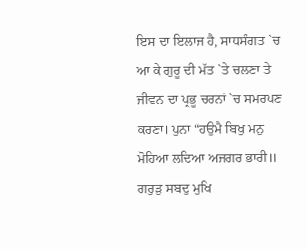ਇਸ ਦਾ ਇਲਾਜ ਹੈ, ਸਾਧਸੰਗਤ `ਚ ਆ ਕੇ ਗੁਰੂ ਦੀ ਮੱਤ `ਤੇ ਚਲਣਾ ਤੇ ਜੀਵਨ ਦਾ ਪ੍ਰਭੂ ਚਰਨਾਂ `ਚ ਸਮਰਪਣ ਕਰਣਾ। ਪੁਨਾ “ਹਉਮੈ ਬਿਖੁ ਮਨੁ ਮੋਹਿਆ ਲਦਿਆ ਅਜਗਰ ਭਾਰੀ॥ ਗਰੁੜੁ ਸਬਦੁ ਮੁਖਿ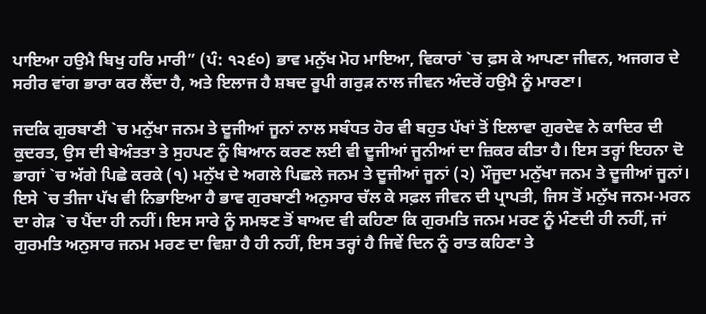ਪਾਇਆ ਹਉਮੈ ਬਿਖੁ ਹਰਿ ਮਾਰੀ” (ਪੰ: ੧੨੬੦) ਭਾਵ ਮਨੁੱਖ ਮੋਹ ਮਾਇਆ, ਵਿਕਾਰਾਂ `ਚ ਫ਼ਸ ਕੇ ਆਪਣਾ ਜੀਵਨ, ਅਜਗਰ ਦੇ ਸਰੀਰ ਵਾਂਗ ਭਾਰਾ ਕਰ ਲੈਂਦਾ ਹੈ, ਅਤੇ ਇਲਾਜ ਹੈ ਸ਼ਬਦ ਰੂਪੀ ਗਰੁੜ ਨਾਲ ਜੀਵਨ ਅੰਦਰੋਂ ਹਉਮੈ ਨੂੰ ਮਾਰਣਾ।

ਜਦਕਿ ਗੁਰਬਾਣੀ `ਚ ਮਨੁੱਖਾ ਜਨਮ ਤੇ ਦੂਜੀਆਂ ਜੂਨਾਂ ਨਾਲ ਸਬੰਧਤ ਹੋਰ ਵੀ ਬਹੁਤ ਪੱਖਾਂ ਤੋਂ ਇਲਾਵਾ ਗੁਰਦੇਵ ਨੇ ਕਾਦਿਰ ਦੀ ਕੁਦਰਤ, ਉਸ ਦੀ ਬੇਅੰਤਤਾ ਤੇ ਸੁਹਪਣ ਨੂੰ ਬਿਆਨ ਕਰਣ ਲਈ ਵੀ ਦੂਜੀਆਂ ਜੂਨੀਆਂ ਦਾ ਜ਼ਿਕਰ ਕੀਤਾ ਹੈ। ਇਸ ਤਰ੍ਹਾਂ ਇਹਨਾ ਦੋ ਭਾਗਾਂ `ਚ ਅੱਗੇ ਪਿਛੇ ਕਰਕੇ (੧) ਮਨੁੱਖ ਦੇ ਅਗਲੇ ਪਿਛਲੇ ਜਨਮ ਤੇ ਦੂਜੀਆਂ ਜੂਨਾਂ (੨) ਮੌਜੂਦਾ ਮਨੁੱਖਾ ਜਨਮ ਤੇ ਦੂਜੀਆਂ ਜੂਨਾਂ। ਇਸੇ `ਚ ਤੀਜਾ ਪੱਖ ਵੀ ਨਿਭਾਇਆ ਹੈ ਭਾਵ ਗੁਰਬਾਣੀ ਅਨੁਸਾਰ ਚੱਲ ਕੇ ਸਫ਼ਲ ਜੀਵਨ ਦੀ ਪ੍ਰਾਪਤੀ, ਜਿਸ ਤੋਂ ਮਨੁੱਖ ਜਨਮ-ਮਰਨ ਦਾ ਗੇੜ `ਚ ਪੈਂਦਾ ਹੀ ਨਹੀਂ। ਇਸ ਸਾਰੇ ਨੂੰ ਸਮਝਣ ਤੋਂ ਬਾਅਦ ਵੀ ਕਹਿਣਾ ਕਿ ਗੁਰਮਤਿ ਜਨਮ ਮਰਣ ਨੂੰ ਮੰਣਦੀ ਹੀ ਨਹੀਂ, ਜਾਂ ਗੁਰਮਤਿ ਅਨੁਸਾਰ ਜਨਮ ਮਰਣ ਦਾ ਵਿਸ਼ਾ ਹੈ ਹੀ ਨਹੀਂ, ਇਸ ਤਰ੍ਹਾਂ ਹੈ ਜਿਵੇਂ ਦਿਨ ਨੂੰ ਰਾਤ ਕਹਿਣਾ ਤੇ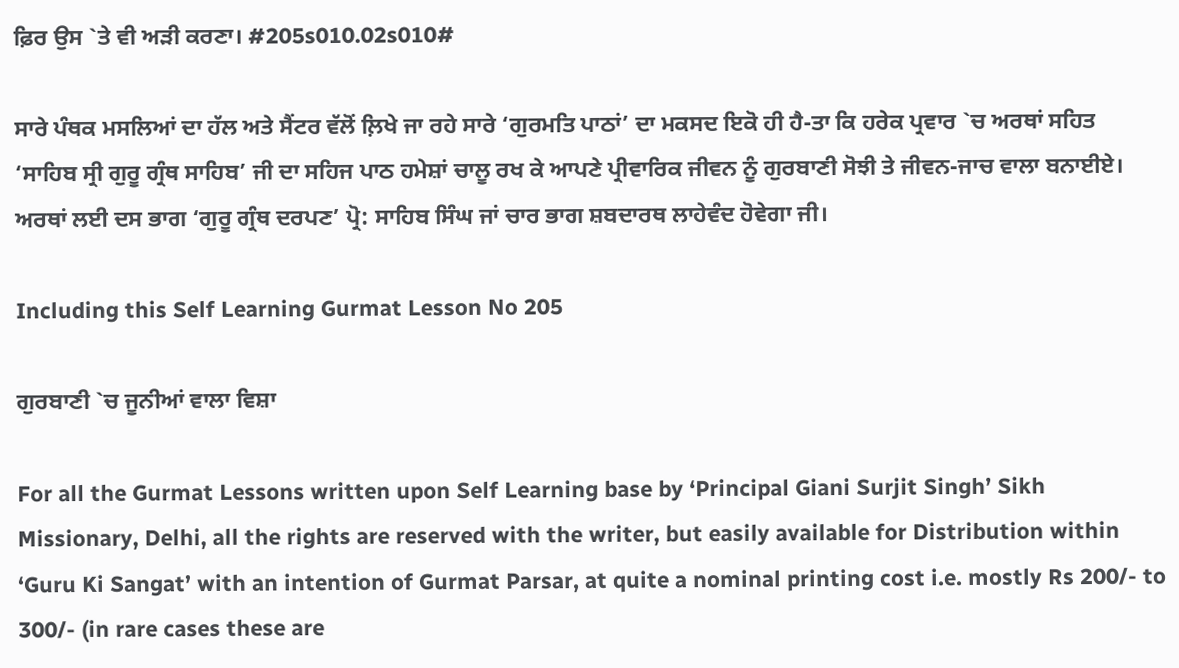ਫ਼ਿਰ ਉਸ `ਤੇ ਵੀ ਅੜੀ ਕਰਣਾ। #205s010.02s010#

ਸਾਰੇ ਪੰਥਕ ਮਸਲਿਆਂ ਦਾ ਹੱਲ ਅਤੇ ਸੈਂਟਰ ਵੱਲੋਂ ਲ਼ਿਖੇ ਜਾ ਰਹੇ ਸਾਰੇ ‘ਗੁਰਮਤਿ ਪਾਠਾਂ’ ਦਾ ਮਕਸਦ ਇਕੋ ਹੀ ਹੈ-ਤਾ ਕਿ ਹਰੇਕ ਪ੍ਰਵਾਰ `ਚ ਅਰਥਾਂ ਸਹਿਤ ‘ਸਾਹਿਬ ਸ੍ਰੀ ਗੁਰੂ ਗ੍ਰੰਥ ਸਾਹਿਬ’ ਜੀ ਦਾ ਸਹਿਜ ਪਾਠ ਹਮੇਸ਼ਾਂ ਚਾਲੂ ਰਖ ਕੇ ਆਪਣੇ ਪ੍ਰੀਵਾਰਿਕ ਜੀਵਨ ਨੂੰ ਗੁਰਬਾਣੀ ਸੋਝੀ ਤੇ ਜੀਵਨ-ਜਾਚ ਵਾਲਾ ਬਨਾਈਏ। ਅਰਥਾਂ ਲਈ ਦਸ ਭਾਗ ‘ਗੁਰੂ ਗ੍ਰੰਥ ਦਰਪਣ’ ਪ੍ਰੋ: ਸਾਹਿਬ ਸਿੰਘ ਜਾਂ ਚਾਰ ਭਾਗ ਸ਼ਬਦਾਰਥ ਲਾਹੇਵੰਦ ਹੋਵੇਗਾ ਜੀ।

Including this Self Learning Gurmat Lesson No 205

ਗੁਰਬਾਣੀ `ਚ ਜੂਨੀਆਂ ਵਾਲਾ ਵਿਸ਼ਾ

For all the Gurmat Lessons written upon Self Learning base by ‘Principal Giani Surjit Singh’ Sikh Missionary, Delhi, all the rights are reserved with the writer, but easily available for Distribution within ‘Guru Ki Sangat’ with an intention of Gurmat Parsar, at quite a nominal printing cost i.e. mostly Rs 200/- to 300/- (in rare cases these are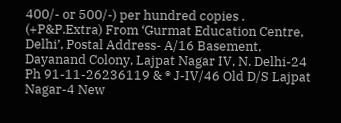400/- or 500/-) per hundred copies . (+P&P.Extra) From ‘Gurmat Education Centre, Delhi’, Postal Address- A/16 Basement, Dayanand Colony, Lajpat Nagar IV, N. Delhi-24 Ph 91-11-26236119 & ® J-IV/46 Old D/S Lajpat Nagar-4 New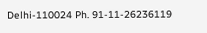Delhi-110024 Ph. 91-11-26236119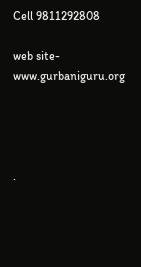Cell 9811292808

web site- www.gurbaniguru.org




.